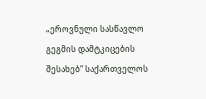„ეროვნული სასწავლო გეგმის დამტკიცების შესახებ“ საქართველოს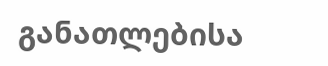განათლებისა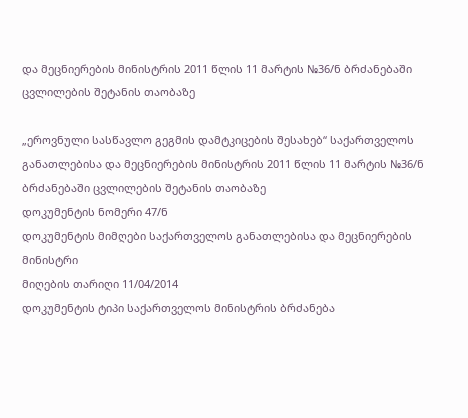და მეცნიერების მინისტრის 2011 წლის 11 მარტის №36/ნ ბრძანებაში ცვლილების შეტანის თაობაზე

„ეროვნული სასწავლო გეგმის დამტკიცების შესახებ“ საქართველოს განათლებისა და მეცნიერების მინისტრის 2011 წლის 11 მარტის №36/ნ ბრძანებაში ცვლილების შეტანის თაობაზე
დოკუმენტის ნომერი 47/ნ
დოკუმენტის მიმღები საქართველოს განათლებისა და მეცნიერების მინისტრი
მიღების თარიღი 11/04/2014
დოკუმენტის ტიპი საქართველოს მინისტრის ბრძანება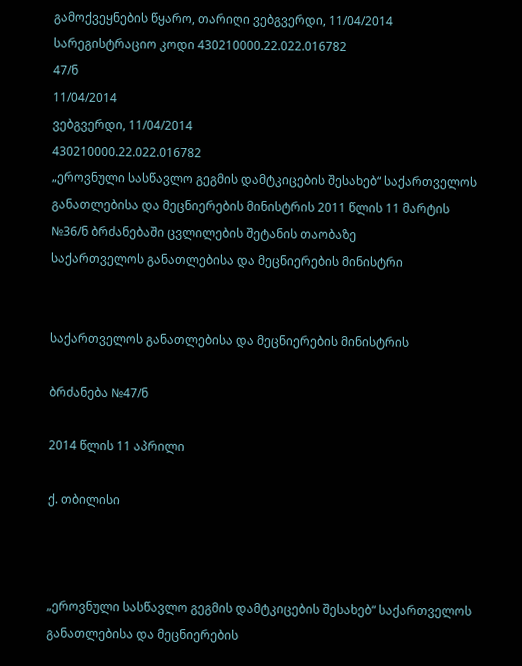გამოქვეყნების წყარო, თარიღი ვებგვერდი, 11/04/2014
სარეგისტრაციო კოდი 430210000.22.022.016782
47/ნ
11/04/2014
ვებგვერდი, 11/04/2014
430210000.22.022.016782
„ეროვნული სასწავლო გეგმის დამტკიცების შესახებ“ საქართველოს განათლებისა და მეცნიერების მინისტრის 2011 წლის 11 მარტის №36/ნ ბრძანებაში ცვლილების შეტანის თაობაზე
საქართველოს განათლებისა და მეცნიერების მინისტრი


საქართველოს განათლებისა და მეცნიერების მინისტრის

ბრძანება №47/ნ

2014 წლის 11 აპრილი

ქ. თბილისი



„ეროვნული სასწავლო გეგმის დამტკიცების შესახებ“ საქართველოს განათლებისა და მეცნიერების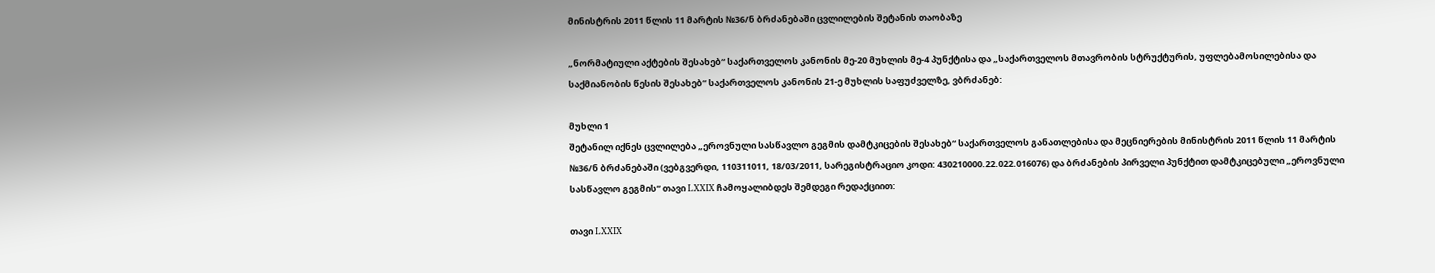მინისტრის 2011 წლის 11 მარტის №36/ნ ბრძანებაში ცვლილების შეტანის თაობაზე

„ნორმატიული აქტების შესახებ“ საქართველოს კანონის მე-20 მუხლის მე-4 პუნქტისა და „საქართველოს მთავრობის სტრუქტურის, უფლებამოსილებისა და საქმიანობის წესის შესახებ“ საქართველოს კანონის 21-ე მუხლის საფუძველზე, ვბრძანებ:

მუხლი 1
შეტანილ იქნეს ცვლილება „ეროვნული სასწავლო გეგმის დამტკიცების შესახებ“ საქართველოს განათლებისა და მეცნიერების მინისტრის 2011 წლის 11 მარტის №36/ნ ბრძანებაში (ვებგვერდი, 110311011, 18/03/2011, სარეგისტრაციო კოდი: 430210000.22.022.016076) და ბრძანების პირველი პუნქტით დამტკიცებული „ეროვნული სასწავლო გეგმის“ თავი LXXIX ჩამოყალიბდეს შემდეგი რედაქციით:

თავი LXXIX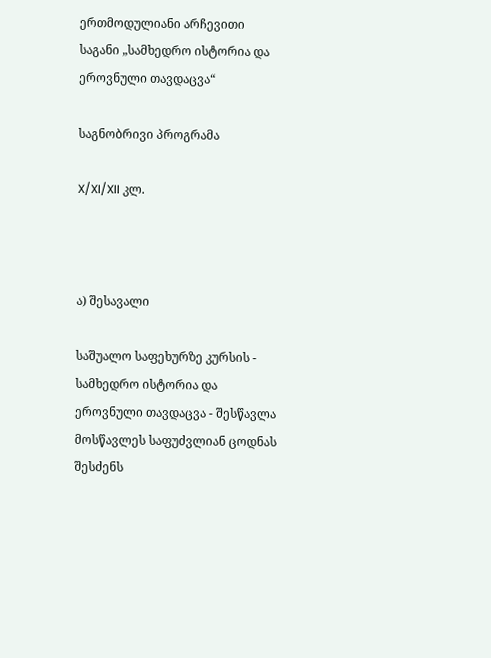ერთმოდულიანი არჩევითი საგანი „სამხედრო ისტორია და ეროვნული თავდაცვა“

საგნობრივი პროგრამა

X/XI/XII კლ.



ა) შესავალი

საშუალო საფეხურზე კურსის - სამხედრო ისტორია და ეროვნული თავდაცვა - შესწავლა მოსწავლეს საფუძვლიან ცოდნას შესძენს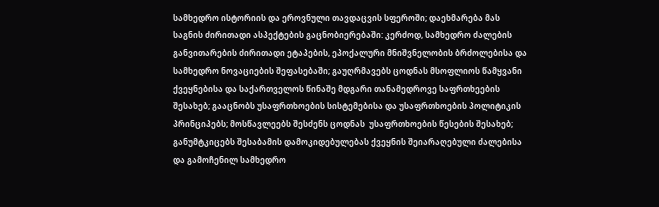სამხედრო ისტორიის და ეროვნული თავდაცვის სფეროში; დაეხმარება მას საგნის ძირითადი ასპექტების გაცნობიერებაში: კერძოდ, სამხედრო ძალების განვითარების ძირითადი ეტაპების, ეპოქალური მნიშვნელობის ბრძოლებისა და სამხედრო ნოვაციების შეფასებაში; გაუღრმავებს ცოდნას მსოფლიოს წამყვანი ქვეყნებისა და საქართველოს წინაშე მდგარი თანამედროვე საფრთხეების შესახებ; გააცნობს უსაფრთხოების სისტემებისა და უსაფრთხოების პოლიტიკის პრინციპებს; მოსწავლეებს შესძენს ცოდნას  უსაფრთხოების წესების შესახებ; განუმტკიცებს შესაბამის დამოკიდებულებას ქვეყნის შეიარაღებული ძალებისა და გამოჩენილ სამხედრო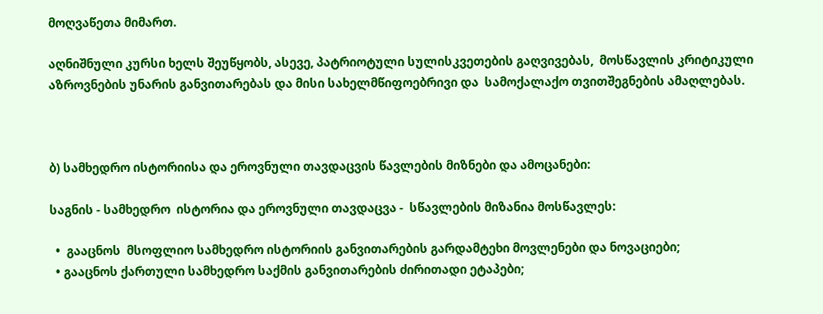მოღვაწეთა მიმართ.

აღნიშნული კურსი ხელს შეუწყობს, ასევე, პატრიოტული სულისკვეთების გაღვივებას,  მოსწავლის კრიტიკული აზროვნების უნარის განვითარებას და მისი სახელმწიფოებრივი და  სამოქალაქო თვითშეგნების ამაღლებას.



ბ) სამხედრო ისტორიისა და ეროვნული თავდაცვის წავლების მიზნები და ამოცანები:

საგნის - სამხედრო  ისტორია და ეროვნული თავდაცვა -  სწავლების მიზანია მოსწავლეს:

  •  გააცნოს  მსოფლიო სამხედრო ისტორიის განვითარების გარდამტეხი მოვლენები და ნოვაციები;
  • გააცნოს ქართული სამხედრო საქმის განვითარების ძირითადი ეტაპები;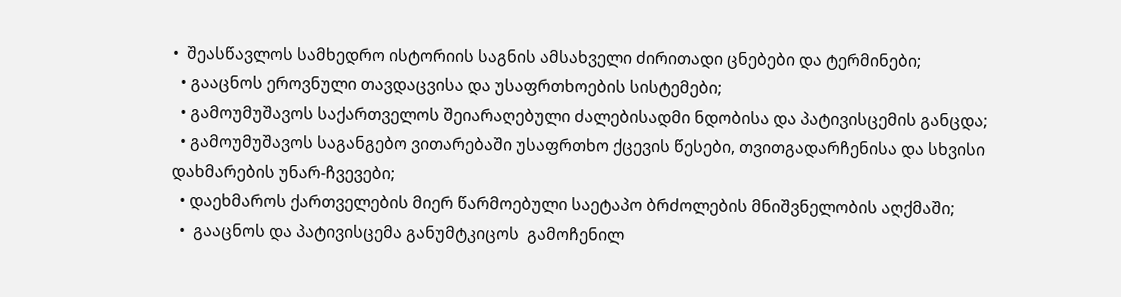•  შეასწავლოს სამხედრო ისტორიის საგნის ამსახველი ძირითადი ცნებები და ტერმინები;
  • გააცნოს ეროვნული თავდაცვისა და უსაფრთხოების სისტემები;
  • გამოუმუშავოს საქართველოს შეიარაღებული ძალებისადმი ნდობისა და პატივისცემის განცდა;
  • გამოუმუშავოს საგანგებო ვითარებაში უსაფრთხო ქცევის წესები, თვითგადარჩენისა და სხვისი დახმარების უნარ-ჩვევები;
  • დაეხმაროს ქართველების მიერ წარმოებული საეტაპო ბრძოლების მნიშვნელობის აღქმაში;
  •  გააცნოს და პატივისცემა განუმტკიცოს  გამოჩენილ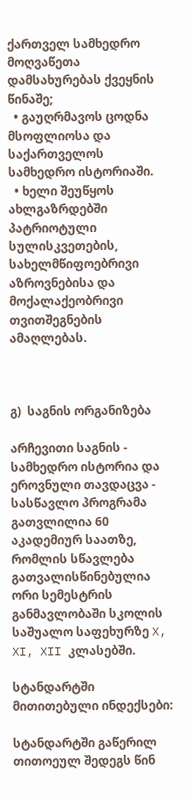ქართველ სამხედრო მოღვაწეთა დამსახურებას ქვეყნის წინაშე;
  • გაუღრმავოს ცოდნა მსოფლიოსა და საქართველოს სამხედრო ისტორიაში.
  • ხელი შეუწყოს ახლგაზრდებში პატრიოტული სულისკვეთების, სახელმწიფოებრივი აზროვნებისა და მოქალაქეობრივი თვითშეგნების ამაღლებას.



გ)  საგნის ორგანიზება

არჩევითი საგნის - სამხედრო ისტორია და ეროვნული თავდაცვა - სასწავლო პროგრამა გათვლილია 60 აკადემიურ საათზე, რომლის სწავლება გათვალისწინებულია ორი სემესტრის განმავლობაში სკოლის საშუალო საფეხურზე X, XI, XII კლასებში.

სტანდარტში მითითებული ინდექსები:

სტანდარტში გაწერილ თითოეულ შედეგს წინ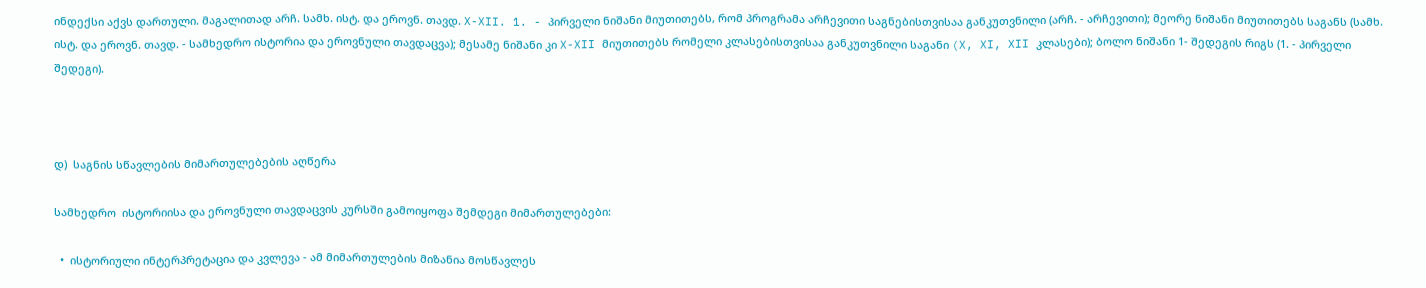ინდექსი აქვს დართული. მაგალითად არჩ. სამხ. ისტ. და ეროვნ. თავდ. X-XII. 1. - პირველი ნიშანი მიუთითებს, რომ პროგრამა არჩევითი საგნებისთვისაა განკუთვნილი (არჩ. - არჩევითი); მეორე ნიშანი მიუთითებს საგანს (სამხ. ისტ. და ეროვნ. თავდ. - სამხედრო ისტორია და ეროვნული თავდაცვა); მესამე ნიშანი კი X-XII მიუთითებს რომელი კლასებისთვისაა განკუთვნილი საგანი (X, XI, XII კლასები); ბოლო ნიშანი 1- შედეგის რიგს (1. - პირველი შედეგი).



დ)  საგნის სწავლების მიმართულებების აღწერა

სამხედრო  ისტორიისა და ეროვნული თავდაცვის კურსში გამოიყოფა შემდეგი მიმართულებები:

  •  ისტორიული ინტერპრეტაცია და კვლევა - ამ მიმართულების მიზანია მოსწავლეს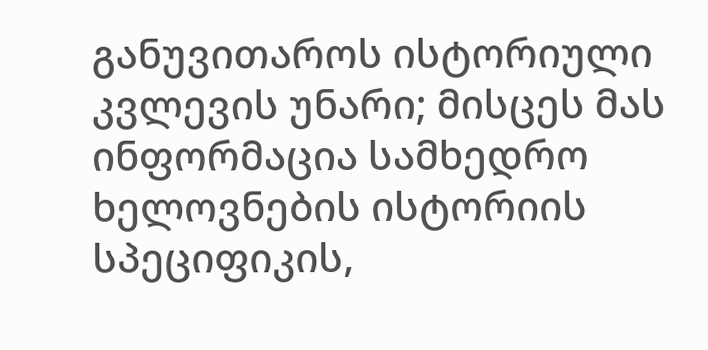განუვითაროს ისტორიული კვლევის უნარი; მისცეს მას ინფორმაცია სამხედრო ხელოვნების ისტორიის სპეციფიკის,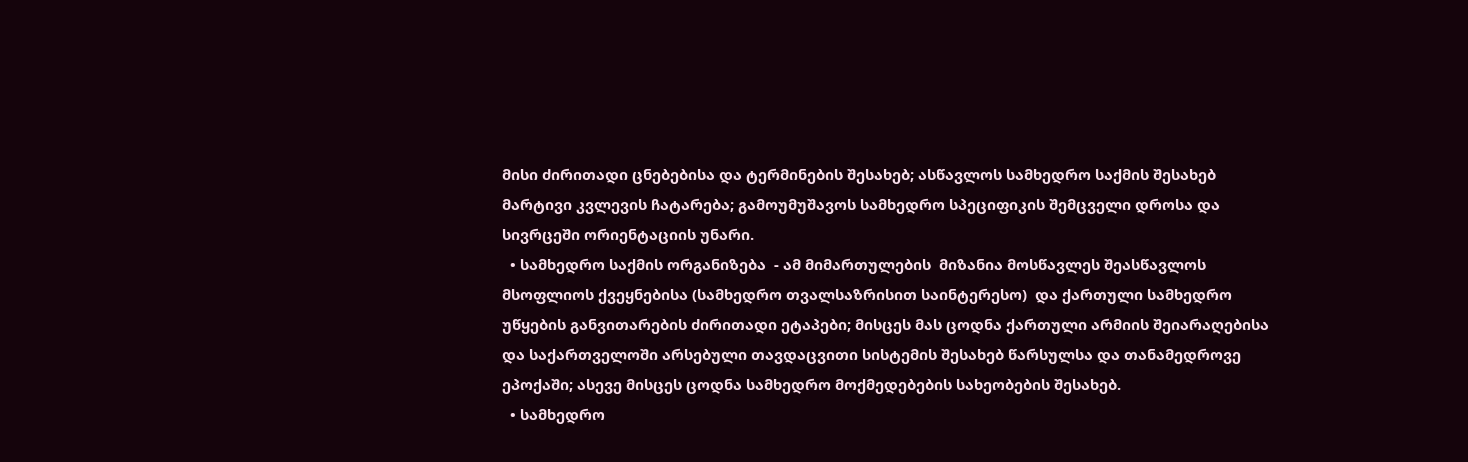მისი ძირითადი ცნებებისა და ტერმინების შესახებ; ასწავლოს სამხედრო საქმის შესახებ მარტივი კვლევის ჩატარება; გამოუმუშავოს სამხედრო სპეციფიკის შემცველი დროსა და სივრცეში ორიენტაციის უნარი.
  • სამხედრო საქმის ორგანიზება  - ამ მიმართულების  მიზანია მოსწავლეს შეასწავლოს მსოფლიოს ქვეყნებისა (სამხედრო თვალსაზრისით საინტერესო)  და ქართული სამხედრო უწყების განვითარების ძირითადი ეტაპები; მისცეს მას ცოდნა ქართული არმიის შეიარაღებისა და საქართველოში არსებული თავდაცვითი სისტემის შესახებ წარსულსა და თანამედროვე ეპოქაში; ასევე მისცეს ცოდნა სამხედრო მოქმედებების სახეობების შესახებ.
  • სამხედრო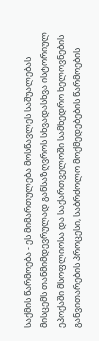საქმის წარმოება - ეს მიმართულება მოსწავლეს საშუალებას მისცემს თანმიმდევრულად განსაზღვროს სხვადასხვა ისტორიულ ეპოქაში მსოფლიოსა და საქართველოში სამხედრო ხელოვნების განვითარების პროცესი, საბრძოლო მოქმედებების წარმოების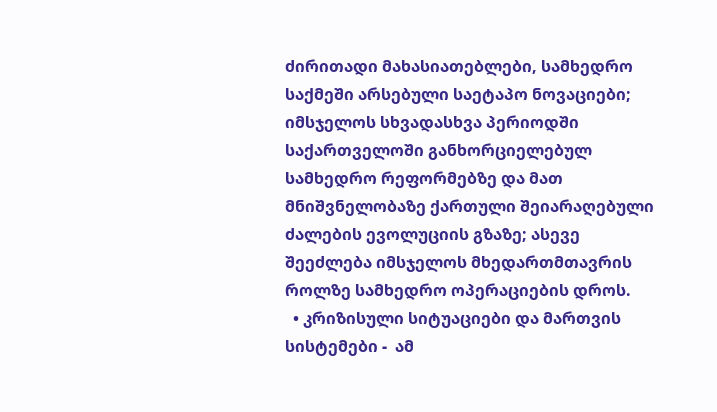ძირითადი მახასიათებლები, სამხედრო საქმეში არსებული საეტაპო ნოვაციები; იმსჯელოს სხვადასხვა პერიოდში საქართველოში განხორციელებულ სამხედრო რეფორმებზე და მათ მნიშვნელობაზე ქართული შეიარაღებული ძალების ევოლუციის გზაზე; ასევე შეეძლება იმსჯელოს მხედართმთავრის როლზე სამხედრო ოპერაციების დროს.
  • კრიზისული სიტუაციები და მართვის სისტემები -  ამ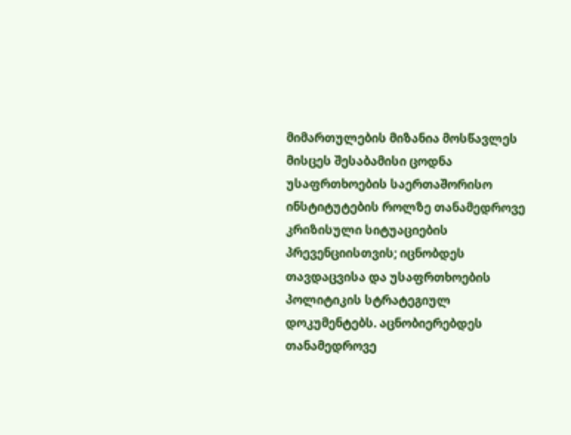მიმართულების მიზანია მოსწავლეს მისცეს შესაბამისი ცოდნა უსაფრთხოების საერთაშორისო ინსტიტუტების როლზე თანამედროვე კრიზისული სიტუაციების პრევენციისთვის; იცნობდეს თავდაცვისა და უსაფრთხოების პოლიტიკის სტრატეგიულ დოკუმენტებს. აცნობიერებდეს თანამედროვე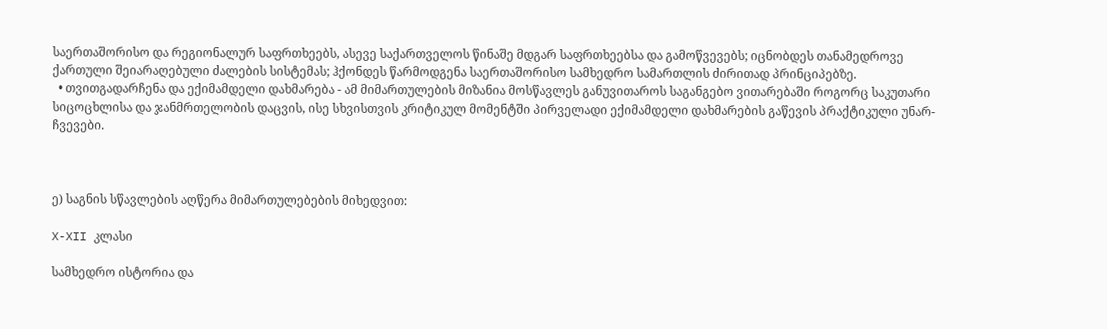საერთაშორისო და რეგიონალურ საფრთხეებს, ასევე საქართველოს წინაშე მდგარ საფრთხეებსა და გამოწვევებს; იცნობდეს თანამედროვე ქართული შეიარაღებული ძალების სისტემას; ჰქონდეს წარმოდგენა საერთაშორისო სამხედრო სამართლის ძირითად პრინციპებზე.
  • თვითგადარჩენა და ექიმამდელი დახმარება - ამ მიმართულების მიზანია მოსწავლეს განუვითაროს საგანგებო ვითარებაში როგორც საკუთარი სიცოცხლისა და ჯანმრთელობის დაცვის, ისე სხვისთვის კრიტიკულ მომენტში პირველადი ექიმამდელი დახმარების გაწევის პრაქტიკული უნარ-ჩვევები.



ე) საგნის სწავლების აღწერა მიმართულებების მიხედვით:

X-XII კლასი

სამხედრო ისტორია და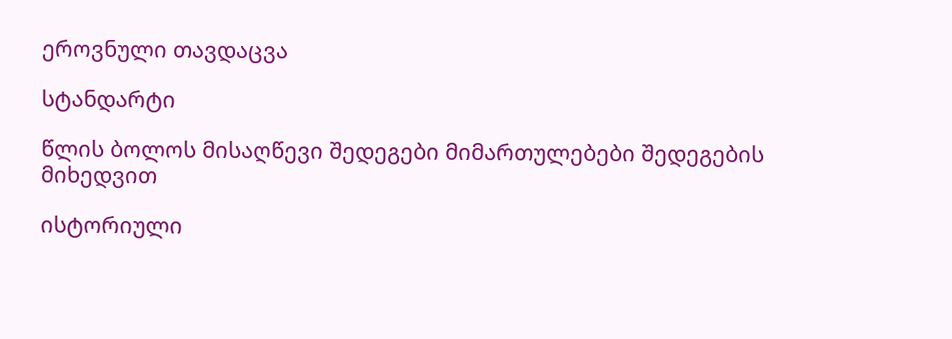ეროვნული თავდაცვა

სტანდარტი

წლის ბოლოს მისაღწევი შედეგები მიმართულებები შედეგების მიხედვით

ისტორიული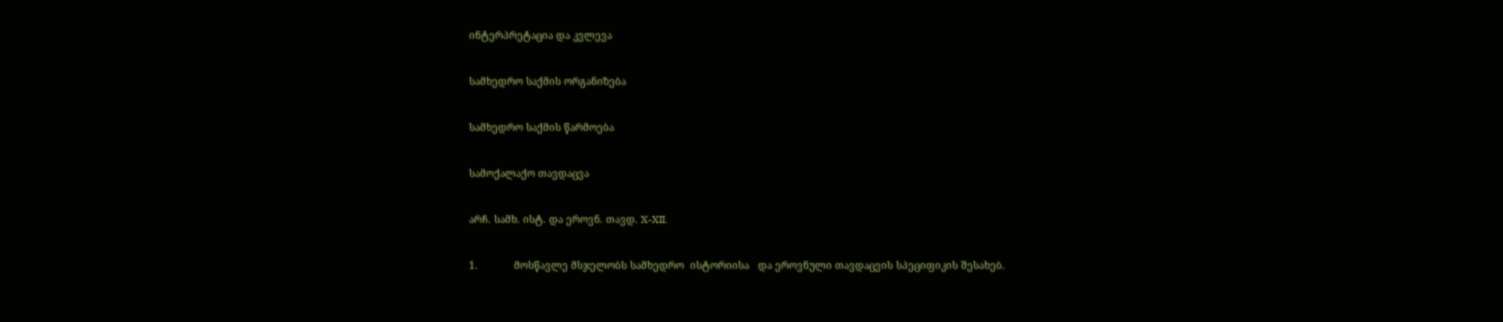ინტერპრეტაცია და კვლევა

სამხედრო საქმის ორგანიზება

სამხედრო საქმის წარმოება

სამოქალაქო თავდაცვა

არჩ. სამხ. ისტ. და ეროვნ. თავდ. X-XII.

1.            მოსწავლე მსჯელობს სამხედრო  ისტორიისა   და ეროვნული თავდაცვის სპეციფიკის შესახებ.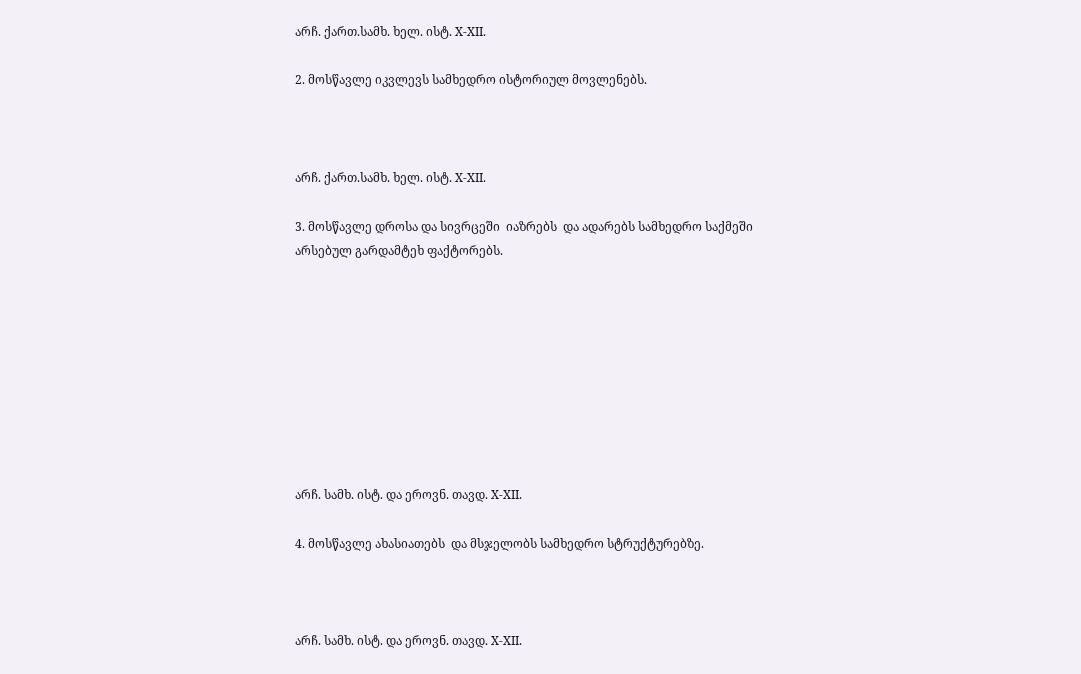არჩ. ქართ.სამხ. ხელ. ისტ. X-XII.

2. მოსწავლე იკვლევს სამხედრო ისტორიულ მოვლენებს.



არჩ. ქართ.სამხ. ხელ. ისტ. X-XII.

3. მოსწავლე დროსა და სივრცეში  იაზრებს  და ადარებს სამხედრო საქმეში არსებულ გარდამტეხ ფაქტორებს.









არჩ. სამხ. ისტ. და ეროვნ. თავდ. X-XII.

4. მოსწავლე ახასიათებს  და მსჯელობს სამხედრო სტრუქტურებზე.



არჩ. სამხ. ისტ. და ეროვნ. თავდ. X-XII.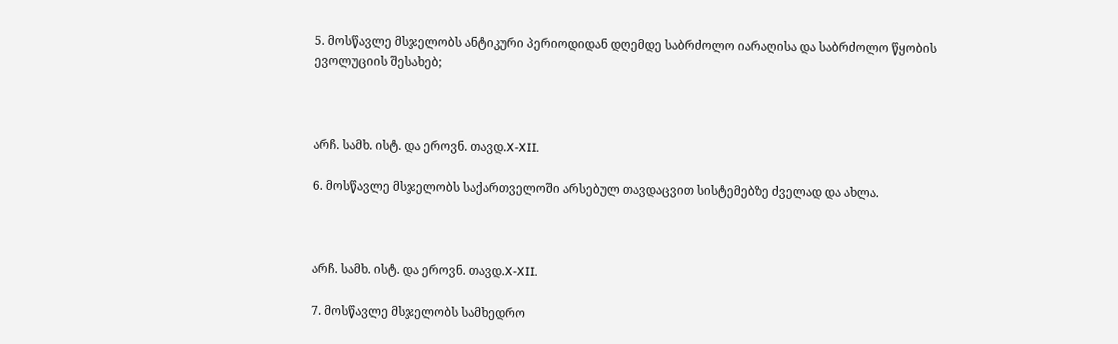5. მოსწავლე მსჯელობს ანტიკური პერიოდიდან დღემდე საბრძოლო იარაღისა და საბრძოლო წყობის ევოლუციის შესახებ;



არჩ. სამხ. ისტ. და ეროვნ. თავდ.X-XII.

6. მოსწავლე მსჯელობს საქართველოში არსებულ თავდაცვით სისტემებზე ძველად და ახლა.



არჩ. სამხ. ისტ. და ეროვნ. თავდ.X-XII.

7. მოსწავლე მსჯელობს სამხედრო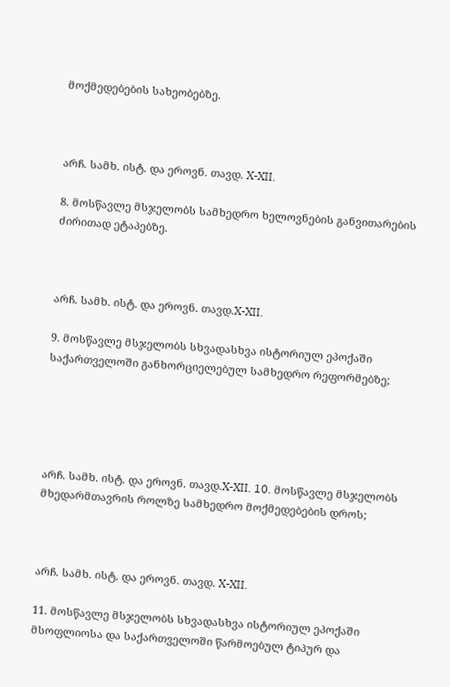მოქმედებების სახეობებზე.



არჩ. სამხ. ისტ. და ეროვნ. თავდ. X-XII.

8. მოსწავლე მსჯელობს სამხედრო ხელოვნების განვითარების ძირითად ეტაპებზე.



არჩ. სამხ. ისტ. და ეროვნ. თავდ.X-XII.

9. მოსწავლე მსჯელობს სხვადასხვა ისტორიულ ეპოქაში საქართველოში განხორციელებულ სამხედრო რეფორმებზე;





არჩ. სამხ. ისტ. და ეროვნ. თავდ.X-XII. 10. მოსწავლე მსჯელობს მხედარმთავრის როლზე სამხედრო მოქმედებების დროს;



არჩ. სამხ. ისტ. და ეროვნ. თავდ. X-XII.

11. მოსწავლე მსჯელობს სხვადასხვა ისტორიულ ეპოქაში მსოფლიოსა და საქართველოში წარმოებულ ტიპურ და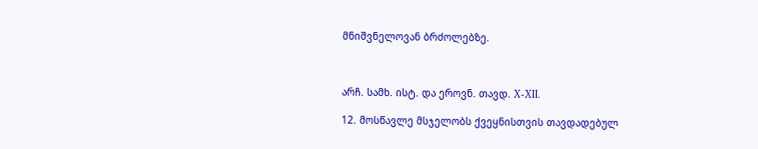მნიშვნელოვან ბრძოლებზე.



არჩ. სამხ. ისტ. და ეროვნ. თავდ. X-XII.

12. მოსწავლე მსჯელობს ქვეყნისთვის თავდადებულ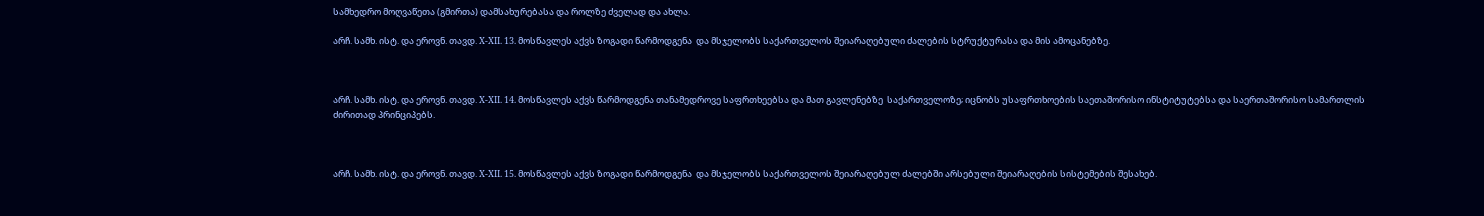სამხედრო მოღვაწეთა (გმირთა) დამსახურებასა და როლზე ძველად და ახლა.

არჩ. სამხ. ისტ. და ეროვნ. თავდ. X-XII. 13. მოსწავლეს აქვს ზოგადი წარმოდგენა  და მსჯელობს საქართველოს შეიარაღებული ძალების სტრუქტურასა და მის ამოცანებზე.



არჩ. სამხ. ისტ. და ეროვნ. თავდ. X-XII. 14. მოსწავლეს აქვს წარმოდგენა თანამედროვე საფრთხეებსა და მათ გავლენებზე  საქართველოზე; იცნობს უსაფრთხოების საეთაშორისო ინსტიტუტებსა და საერთაშორისო სამართლის ძირითად პრინციპებს.



არჩ. სამხ. ისტ. და ეროვნ. თავდ. X-XII. 15. მოსწავლეს აქვს ზოგადი წარმოდგენა  და მსჯელობს საქართველოს შეიარაღებულ ძალებში არსებული შეიარაღების სისტემების შესახებ.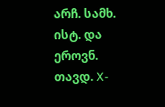არჩ. სამხ. ისტ. და ეროვნ. თავდ. X-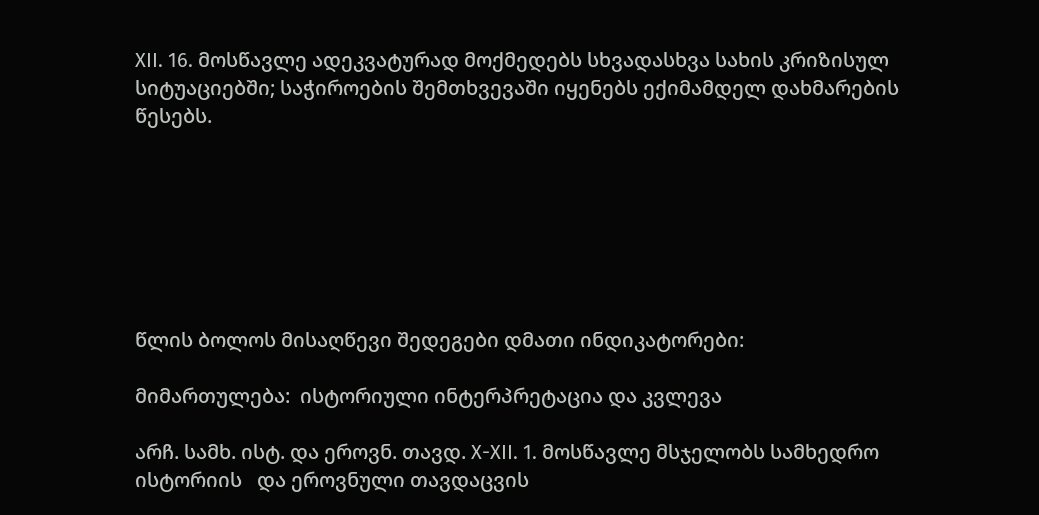XII. 16. მოსწავლე ადეკვატურად მოქმედებს სხვადასხვა სახის კრიზისულ სიტუაციებში; საჭიროების შემთხვევაში იყენებს ექიმამდელ დახმარების წესებს.







წლის ბოლოს მისაღწევი შედეგები დმათი ინდიკატორები:

მიმართულება:  ისტორიული ინტერპრეტაცია და კვლევა

არჩ. სამხ. ისტ. და ეროვნ. თავდ. X-XII. 1. მოსწავლე მსჯელობს სამხედრო  ისტორიის   და ეროვნული თავდაცვის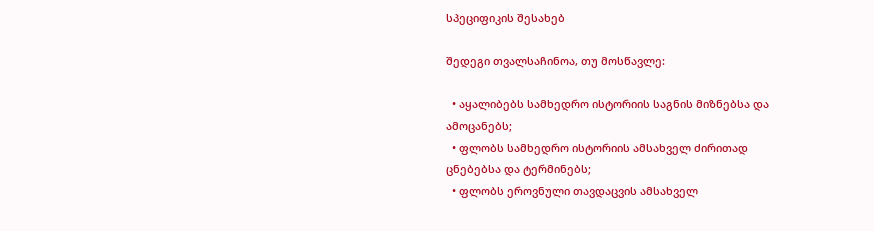სპეციფიკის შესახებ

შედეგი თვალსაჩინოა, თუ მოსწავლე:

  • აყალიბებს სამხედრო ისტორიის საგნის მიზნებსა და ამოცანებს;
  • ფლობს სამხედრო ისტორიის ამსახველ ძირითად ცნებებსა და ტერმინებს;
  • ფლობს ეროვნული თავდაცვის ამსახველ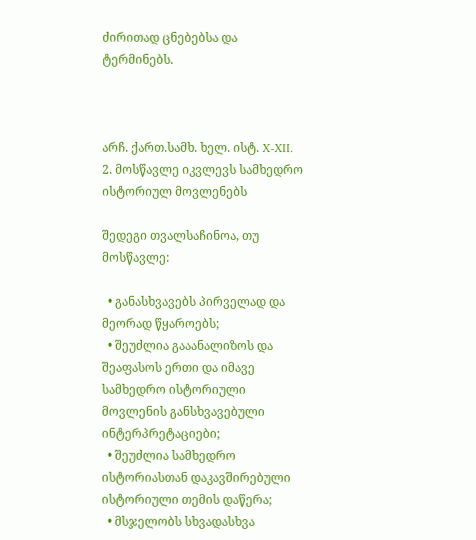ძირითად ცნებებსა და ტერმინებს.



არჩ. ქართ.სამხ. ხელ. ისტ. X-XII. 2. მოსწავლე იკვლევს სამხედრო ისტორიულ მოვლენებს

შედეგი თვალსაჩინოა, თუ მოსწავლე:

  • განასხვავებს პირველად და მეორად წყაროებს;
  • შეუძლია გააანალიზოს და შეაფასოს ერთი და იმავე სამხედრო ისტორიული მოვლენის განსხვავებული ინტერპრეტაციები;
  • შეუძლია სამხედრო ისტორიასთან დაკავშირებული ისტორიული თემის დაწერა;
  • მსჯელობს სხვადასხვა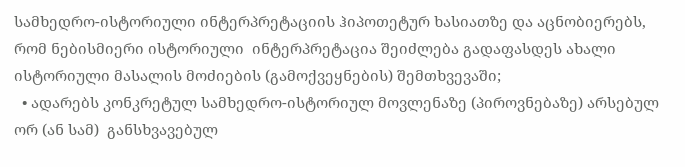სამხედრო-ისტორიული ინტერპრეტაციის ჰიპოთეტურ ხასიათზე და აცნობიერებს, რომ ნებისმიერი ისტორიული  ინტერპრეტაცია შეიძლება გადაფასდეს ახალი ისტორიული მასალის მოძიების (გამოქვეყნების) შემთხვევაში;
  • ადარებს კონკრეტულ სამხედრო-ისტორიულ მოვლენაზე (პიროვნებაზე) არსებულ ორ (ან სამ)  განსხვავებულ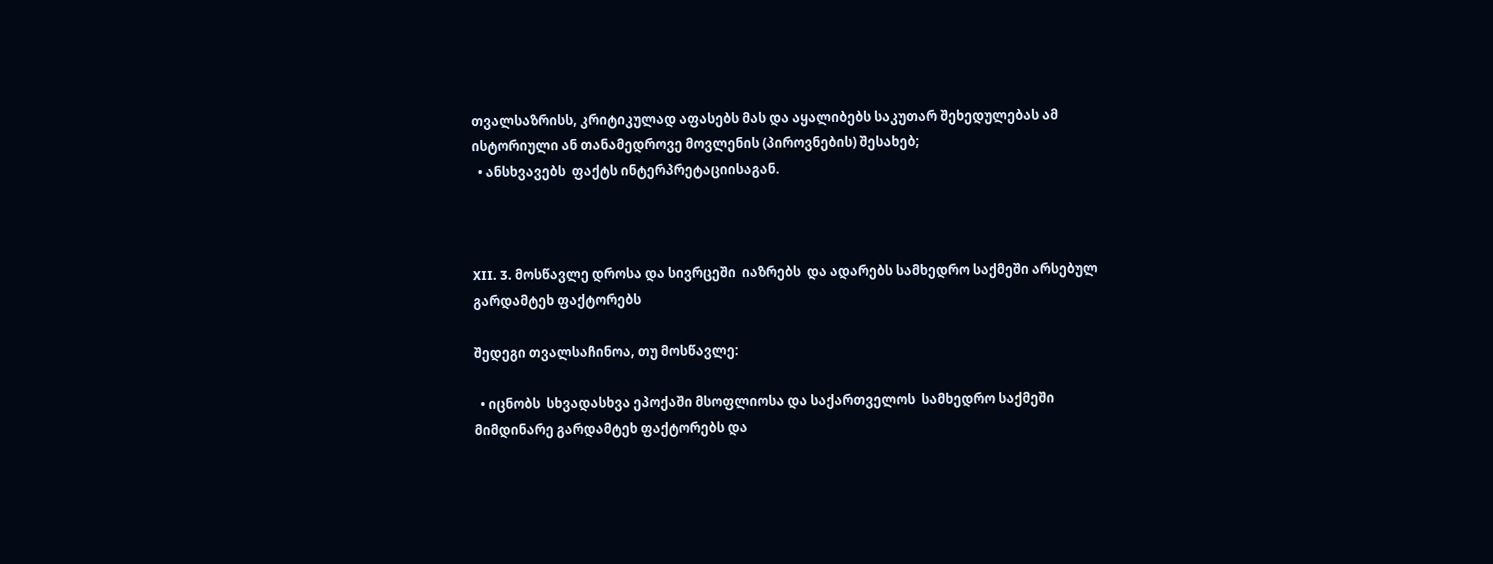თვალსაზრისს, კრიტიკულად აფასებს მას და აყალიბებს საკუთარ შეხედულებას ამ ისტორიული ან თანამედროვე მოვლენის (პიროვნების) შესახებ;
  • ანსხვავებს  ფაქტს ინტერპრეტაციისაგან.



XII. 3. მოსწავლე დროსა და სივრცეში  იაზრებს  და ადარებს სამხედრო საქმეში არსებულ გარდამტეხ ფაქტორებს

შედეგი თვალსაჩინოა, თუ მოსწავლე:

  • იცნობს  სხვადასხვა ეპოქაში მსოფლიოსა და საქართველოს  სამხედრო საქმეში მიმდინარე გარდამტეხ ფაქტორებს და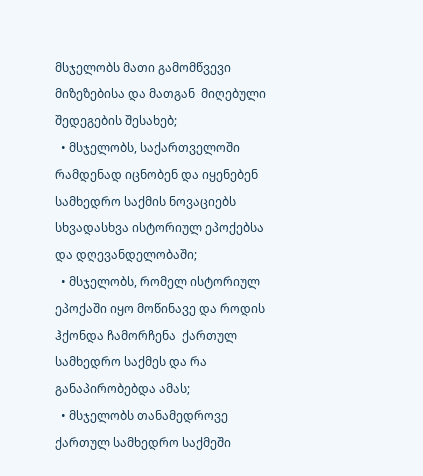მსჯელობს მათი გამომწვევი მიზეზებისა და მათგან  მიღებული შედეგების შესახებ;
  • მსჯელობს, საქართველოში რამდენად იცნობენ და იყენებენ სამხედრო საქმის ნოვაციებს სხვადასხვა ისტორიულ ეპოქებსა და დღევანდელობაში;
  • მსჯელობს, რომელ ისტორიულ ეპოქაში იყო მოწინავე და როდის ჰქონდა ჩამორჩენა  ქართულ სამხედრო საქმეს და რა განაპირობებდა ამას;
  • მსჯელობს თანამედროვე ქართულ სამხედრო საქმეში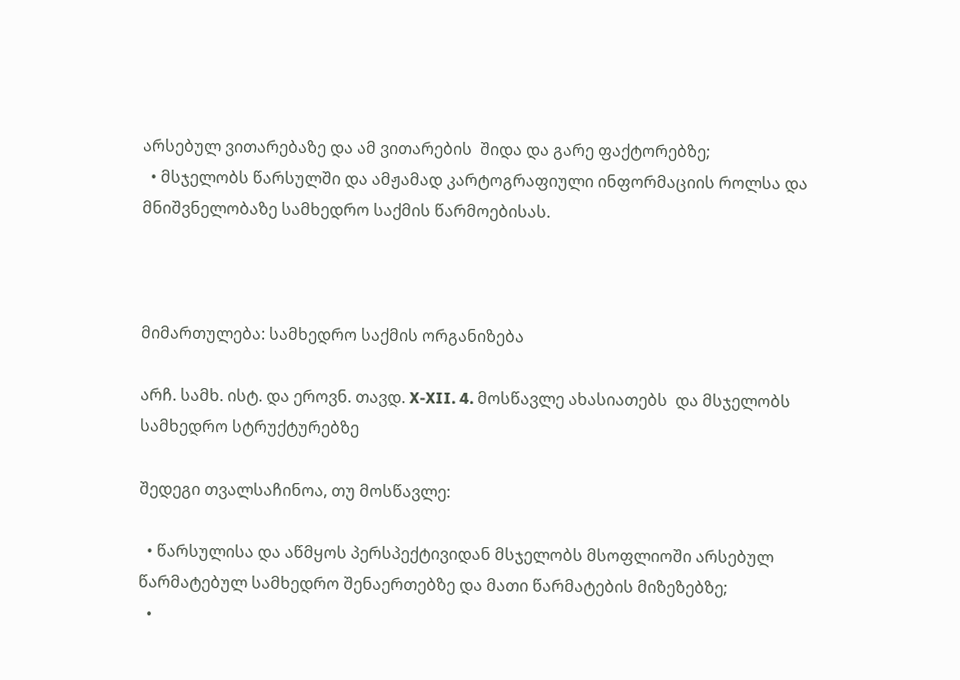არსებულ ვითარებაზე და ამ ვითარების  შიდა და გარე ფაქტორებზე;
  • მსჯელობს წარსულში და ამჟამად კარტოგრაფიული ინფორმაციის როლსა და მნიშვნელობაზე სამხედრო საქმის წარმოებისას.



მიმართულება: სამხედრო საქმის ორგანიზება

არჩ. სამხ. ისტ. და ეროვნ. თავდ. X-XII. 4. მოსწავლე ახასიათებს  და მსჯელობს სამხედრო სტრუქტურებზე

შედეგი თვალსაჩინოა, თუ მოსწავლე:

  • წარსულისა და აწმყოს პერსპექტივიდან მსჯელობს მსოფლიოში არსებულ წარმატებულ სამხედრო შენაერთებზე და მათი წარმატების მიზეზებზე;
  •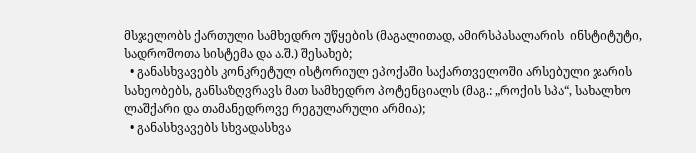მსჯელობს ქართული სამხედრო უწყების (მაგალითად, ამირსპასალარის  ინსტიტუტი, სადროშოთა სისტემა და ა.შ.) შესახებ;
  • განასხვავებს კონკრეტულ ისტორიულ ეპოქაში საქართველოში არსებული ჯარის სახეობებს, განსაზღვრავს მათ სამხედრო პოტენციალს (მაგ.: „როქის სპა“, სახალხო ლაშქარი და თამანედროვე რეგულარული არმია);
  • განასხვავებს სხვადასხვა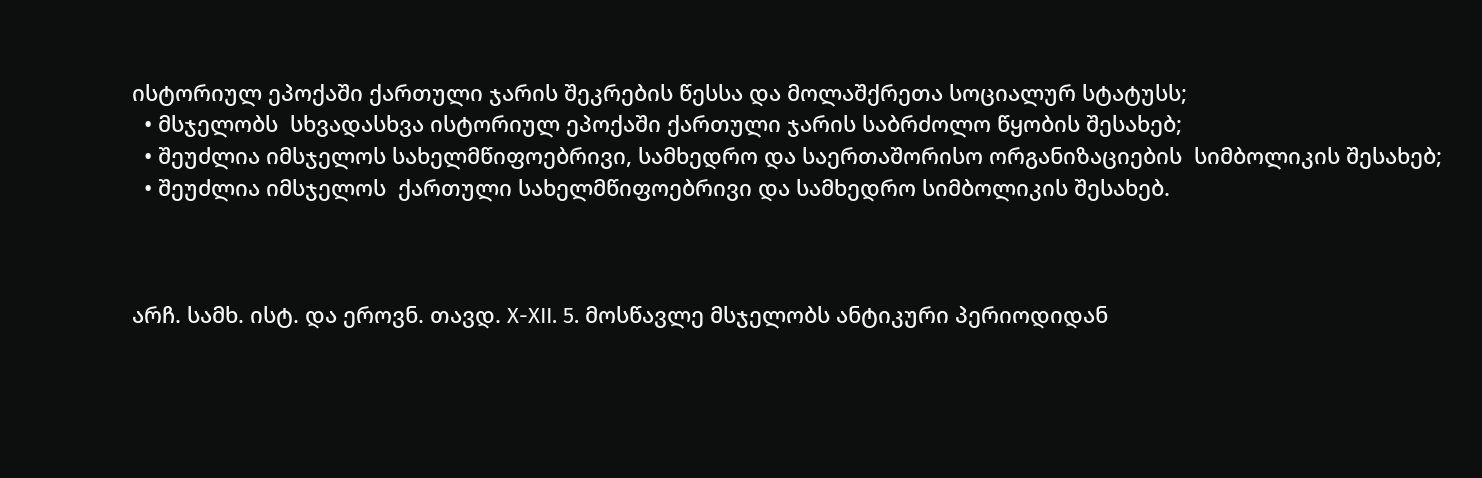ისტორიულ ეპოქაში ქართული ჯარის შეკრების წესსა და მოლაშქრეთა სოციალურ სტატუსს;
  • მსჯელობს  სხვადასხვა ისტორიულ ეპოქაში ქართული ჯარის საბრძოლო წყობის შესახებ;
  • შეუძლია იმსჯელოს სახელმწიფოებრივი, სამხედრო და საერთაშორისო ორგანიზაციების  სიმბოლიკის შესახებ;
  • შეუძლია იმსჯელოს  ქართული სახელმწიფოებრივი და სამხედრო სიმბოლიკის შესახებ.



არჩ. სამხ. ისტ. და ეროვნ. თავდ. X-XII. 5. მოსწავლე მსჯელობს ანტიკური პერიოდიდან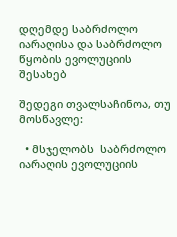დღემდე საბრძოლო იარაღისა და საბრძოლო წყობის ევოლუციის შესახებ

შედეგი თვალსაჩინოა, თუ მოსწავლე:

  • მსჯელობს  საბრძოლო იარაღის ევოლუციის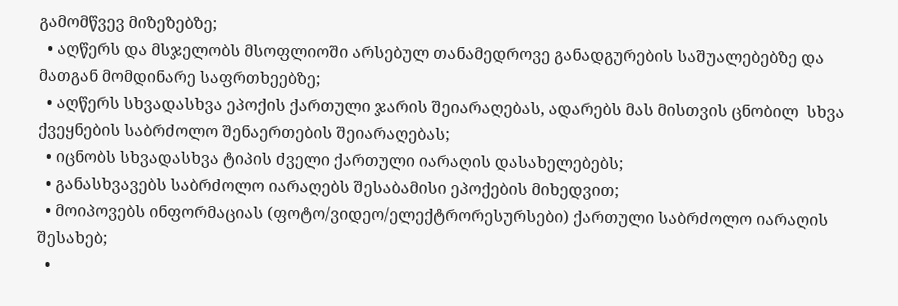გამომწვევ მიზეზებზე;
  • აღწერს და მსჯელობს მსოფლიოში არსებულ თანამედროვე განადგურების საშუალებებზე და მათგან მომდინარე საფრთხეებზე;
  • აღწერს სხვადასხვა ეპოქის ქართული ჯარის შეიარაღებას, ადარებს მას მისთვის ცნობილ  სხვა ქვეყნების საბრძოლო შენაერთების შეიარაღებას;
  • იცნობს სხვადასხვა ტიპის ძველი ქართული იარაღის დასახელებებს;
  • განასხვავებს საბრძოლო იარაღებს შესაბამისი ეპოქების მიხედვით;
  • მოიპოვებს ინფორმაციას (ფოტო/ვიდეო/ელექტრორესურსები) ქართული საბრძოლო იარაღის შესახებ;
  •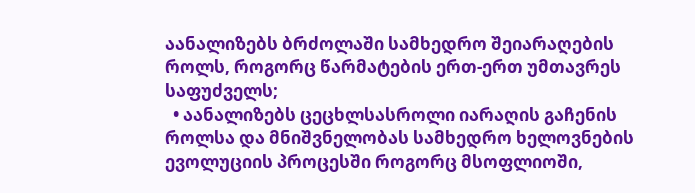აანალიზებს ბრძოლაში სამხედრო შეიარაღების როლს, როგორც წარმატების ერთ-ერთ უმთავრეს საფუძველს;
  • აანალიზებს ცეცხლსასროლი იარაღის გაჩენის როლსა და მნიშვნელობას სამხედრო ხელოვნების ევოლუციის პროცესში როგორც მსოფლიოში,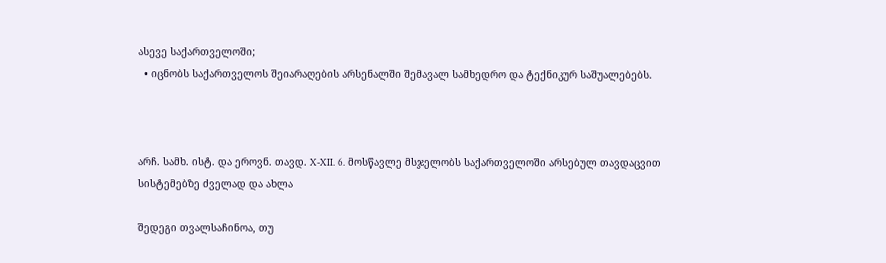ასევე საქართველოში;
  • იცნობს საქართველოს შეიარაღების არსენალში შემავალ სამხედრო და ტექნიკურ საშუალებებს.



არჩ. სამხ. ისტ. და ეროვნ. თავდ. X-XII. 6. მოსწავლე მსჯელობს საქართველოში არსებულ თავდაცვით სისტემებზე ძველად და ახლა

შედეგი თვალსაჩინოა, თუ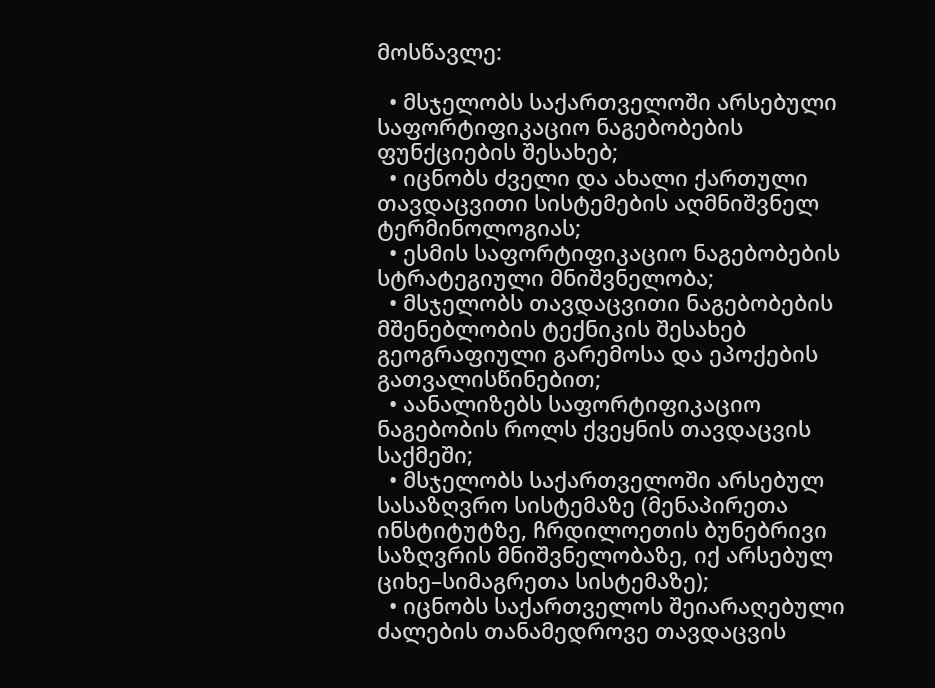მოსწავლე:

  • მსჯელობს საქართველოში არსებული საფორტიფიკაციო ნაგებობების ფუნქციების შესახებ;
  • იცნობს ძველი და ახალი ქართული თავდაცვითი სისტემების აღმნიშვნელ ტერმინოლოგიას;
  • ესმის საფორტიფიკაციო ნაგებობების სტრატეგიული მნიშვნელობა;
  • მსჯელობს თავდაცვითი ნაგებობების მშენებლობის ტექნიკის შესახებ გეოგრაფიული გარემოსა და ეპოქების გათვალისწინებით;
  • აანალიზებს საფორტიფიკაციო ნაგებობის როლს ქვეყნის თავდაცვის საქმეში;
  • მსჯელობს საქართველოში არსებულ სასაზღვრო სისტემაზე (მენაპირეთა ინსტიტუტზე, ჩრდილოეთის ბუნებრივი საზღვრის მნიშვნელობაზე, იქ არსებულ ციხე–სიმაგრეთა სისტემაზე);
  • იცნობს საქართველოს შეიარაღებული ძალების თანამედროვე თავდაცვის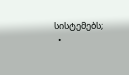სისტემებს;
  •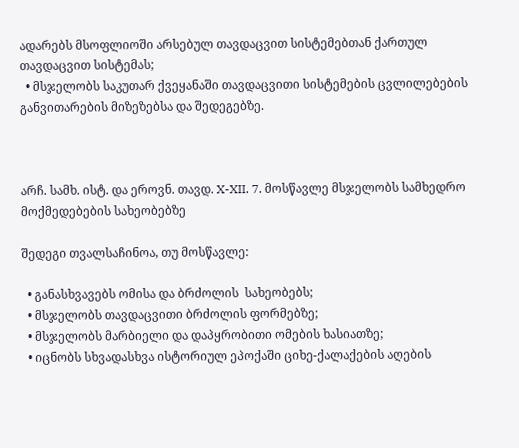ადარებს მსოფლიოში არსებულ თავდაცვით სისტემებთან ქართულ თავდაცვით სისტემას;
  • მსჯელობს საკუთარ ქვეყანაში თავდაცვითი სისტემების ცვლილებების განვითარების მიზეზებსა და შედეგებზე.



არჩ. სამხ. ისტ. და ეროვნ. თავდ. X-XII. 7. მოსწავლე მსჯელობს სამხედრო მოქმედებების სახეობებზე

შედეგი თვალსაჩინოა, თუ მოსწავლე:

  • განასხვავებს ომისა და ბრძოლის  სახეობებს;
  • მსჯელობს თავდაცვითი ბრძოლის ფორმებზე;
  • მსჯელობს მარბიელი და დაპყრობითი ომების ხასიათზე;
  • იცნობს სხვადასხვა ისტორიულ ეპოქაში ციხე-ქალაქების აღების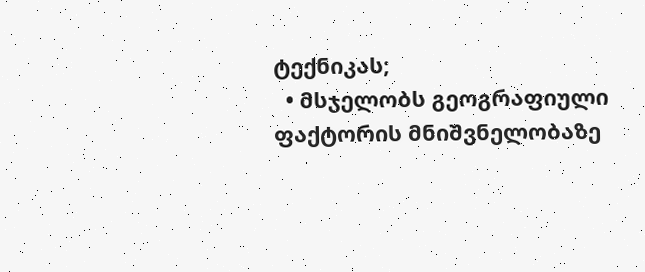ტექნიკას;
  • მსჯელობს გეოგრაფიული ფაქტორის მნიშვნელობაზე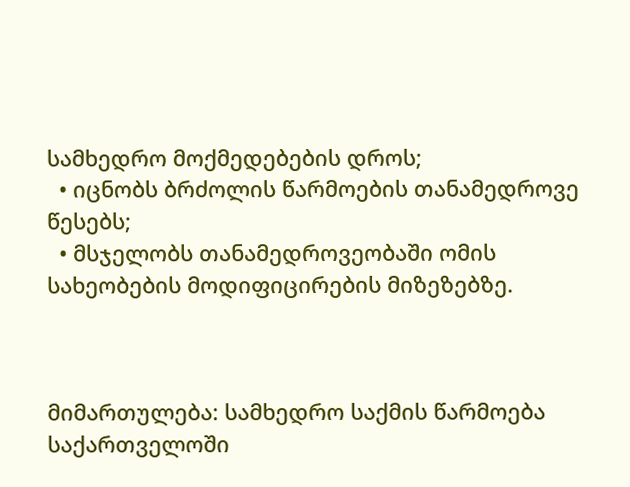სამხედრო მოქმედებების დროს;
  • იცნობს ბრძოლის წარმოების თანამედროვე წესებს;
  • მსჯელობს თანამედროვეობაში ომის სახეობების მოდიფიცირების მიზეზებზე.



მიმართულება: სამხედრო საქმის წარმოება საქართველოში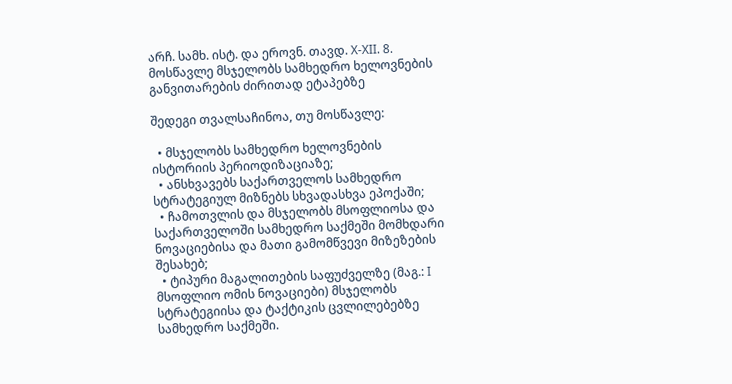არჩ. სამხ. ისტ. და ეროვნ. თავდ. X-XII. 8. მოსწავლე მსჯელობს სამხედრო ხელოვნების განვითარების ძირითად ეტაპებზე

შედეგი თვალსაჩინოა, თუ მოსწავლე:

  • მსჯელობს სამხედრო ხელოვნების ისტორიის პერიოდიზაციაზე;
  • ანსხვავებს საქართველოს სამხედრო სტრატეგიულ მიზნებს სხვადასხვა ეპოქაში;
  • ჩამოთვლის და მსჯელობს მსოფლიოსა და საქართველოში სამხედრო საქმეში მომხდარი ნოვაციებისა და მათი გამომწვევი მიზეზების შესახებ;
  • ტიპური მაგალითების საფუძველზე (მაგ.: I მსოფლიო ომის ნოვაციები) მსჯელობს სტრატეგიისა და ტაქტიკის ცვლილებებზე სამხედრო საქმეში.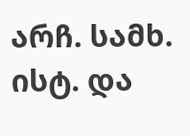არჩ. სამხ. ისტ. და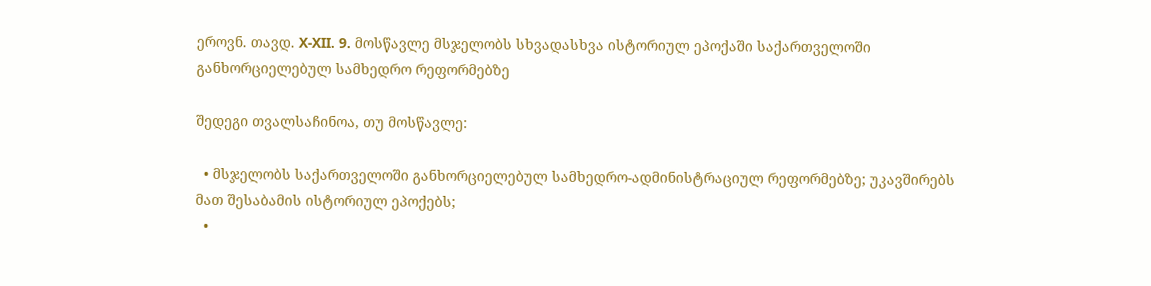ეროვნ. თავდ. X-XII. 9. მოსწავლე მსჯელობს სხვადასხვა ისტორიულ ეპოქაში საქართველოში განხორციელებულ სამხედრო რეფორმებზე

შედეგი თვალსაჩინოა, თუ მოსწავლე:

  • მსჯელობს საქართველოში განხორციელებულ სამხედრო-ადმინისტრაციულ რეფორმებზე; უკავშირებს მათ შესაბამის ისტორიულ ეპოქებს;
  •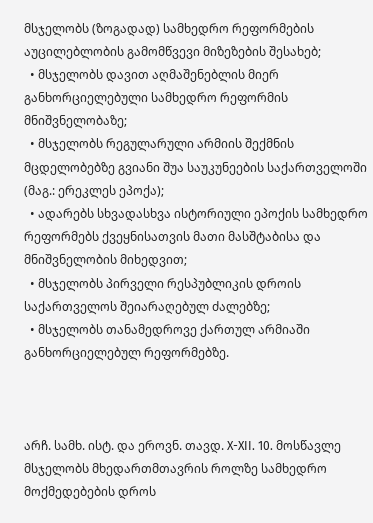მსჯელობს (ზოგადად) სამხედრო რეფორმების აუცილებლობის გამომწვევი მიზეზების შესახებ;
  • მსჯელობს დავით აღმაშენებლის მიერ განხორციელებული სამხედრო რეფორმის მნიშვნელობაზე;
  • მსჯელობს რეგულარული არმიის შექმნის მცდელობებზე გვიანი შუა საუკუნეების საქართველოში (მაგ.: ერეკლეს ეპოქა);
  • ადარებს სხვადასხვა ისტორიული ეპოქის სამხედრო რეფორმებს ქვეყნისათვის მათი მასშტაბისა და მნიშვნელობის მიხედვით;
  • მსჯელობს პირველი რესპუბლიკის დროის საქართველოს შეიარაღებულ ძალებზე;
  • მსჯელობს თანამედროვე ქართულ არმიაში განხორციელებულ რეფორმებზე.



არჩ. სამხ. ისტ. და ეროვნ. თავდ. X-XII. 10. მოსწავლე მსჯელობს მხედართმთავრის როლზე სამხედრო მოქმედებების დროს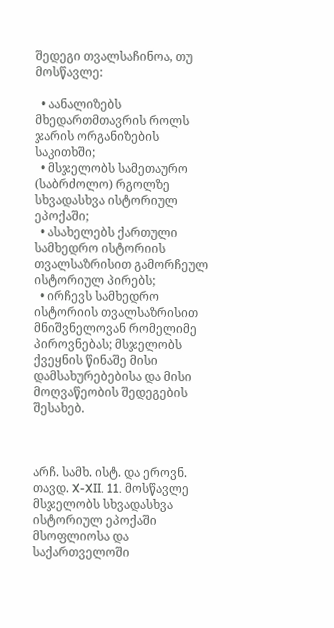შედეგი თვალსაჩინოა, თუ მოსწავლე:

  • აანალიზებს მხედართმთავრის როლს ჯარის ორგანიზების საკითხში;
  • მსჯელობს სამეთაურო (საბრძოლო) რგოლზე სხვადასხვა ისტორიულ ეპოქაში;
  • ასახელებს ქართული სამხედრო ისტორიის თვალსაზრისით გამორჩეულ ისტორიულ პირებს;
  • ირჩევს სამხედრო ისტორიის თვალსაზრისით მნიშვნელოვან რომელიმე პიროვნებას; მსჯელობს ქვეყნის წინაშე მისი დამსახურებებისა და მისი მოღვაწეობის შედეგების შესახებ.



არჩ. სამხ. ისტ. და ეროვნ. თავდ. X-XII. 11. მოსწავლე მსჯელობს სხვადასხვა ისტორიულ ეპოქაში მსოფლიოსა და საქართველოში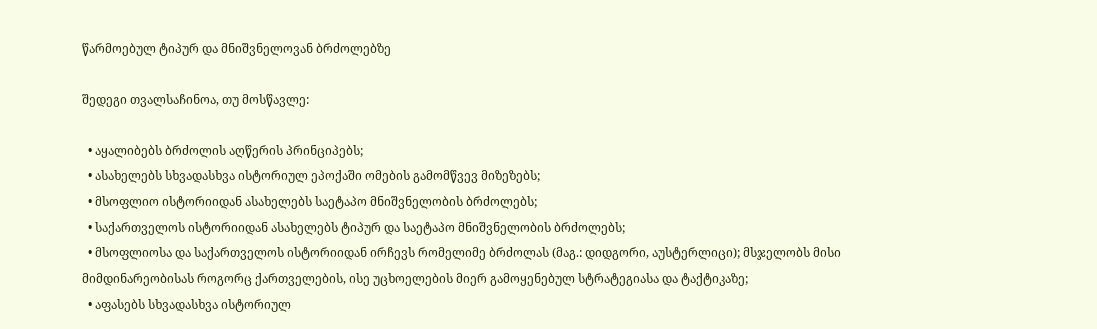წარმოებულ ტიპურ და მნიშვნელოვან ბრძოლებზე

შედეგი თვალსაჩინოა, თუ მოსწავლე:

  • აყალიბებს ბრძოლის აღწერის პრინციპებს;
  • ასახელებს სხვადასხვა ისტორიულ ეპოქაში ომების გამომწვევ მიზეზებს;
  • მსოფლიო ისტორიიდან ასახელებს საეტაპო მნიშვნელობის ბრძოლებს;
  • საქართველოს ისტორიიდან ასახელებს ტიპურ და საეტაპო მნიშვნელობის ბრძოლებს;
  • მსოფლიოსა და საქართველოს ისტორიიდან ირჩევს რომელიმე ბრძოლას (მაგ.: დიდგორი, აუსტერლიცი); მსჯელობს მისი მიმდინარეობისას როგორც ქართველების, ისე უცხოელების მიერ გამოყენებულ სტრატეგიასა და ტაქტიკაზე;
  • აფასებს სხვადასხვა ისტორიულ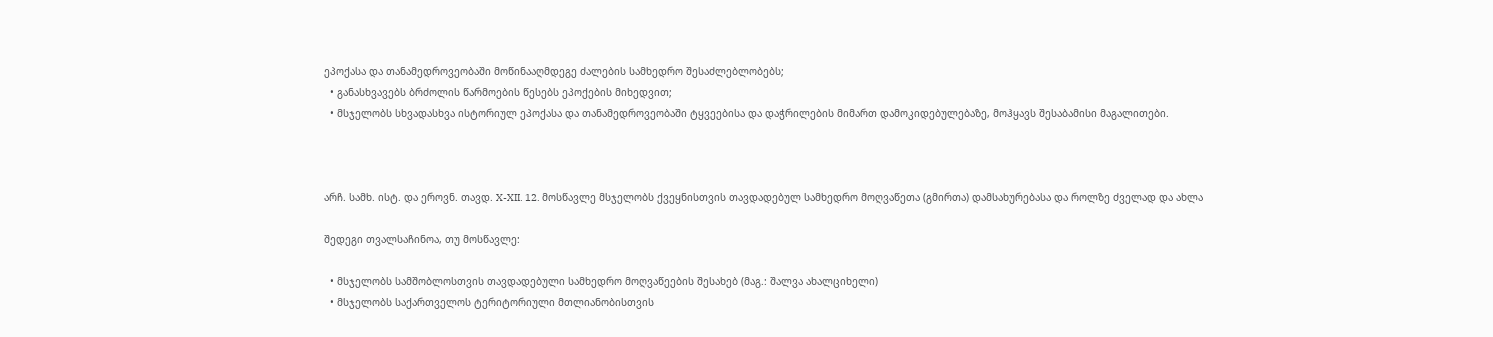ეპოქასა და თანამედროვეობაში მოწინააღმდეგე ძალების სამხედრო შესაძლებლობებს;
  • განასხვავებს ბრძოლის წარმოების წესებს ეპოქების მიხედვით;
  • მსჯელობს სხვადასხვა ისტორიულ ეპოქასა და თანამედროვეობაში ტყვეებისა და დაჭრილების მიმართ დამოკიდებულებაზე, მოჰყავს შესაბამისი მაგალითები.



არჩ. სამხ. ისტ. და ეროვნ. თავდ. X-XII. 12. მოსწავლე მსჯელობს ქვეყნისთვის თავდადებულ სამხედრო მოღვაწეთა (გმირთა) დამსახურებასა და როლზე ძველად და ახლა

შედეგი თვალსაჩინოა, თუ მოსწავლე:

  • მსჯელობს სამშობლოსთვის თავდადებული სამხედრო მოღვაწეების შესახებ (მაგ.: შალვა ახალციხელი)
  • მსჯელობს საქართველოს ტერიტორიული მთლიანობისთვის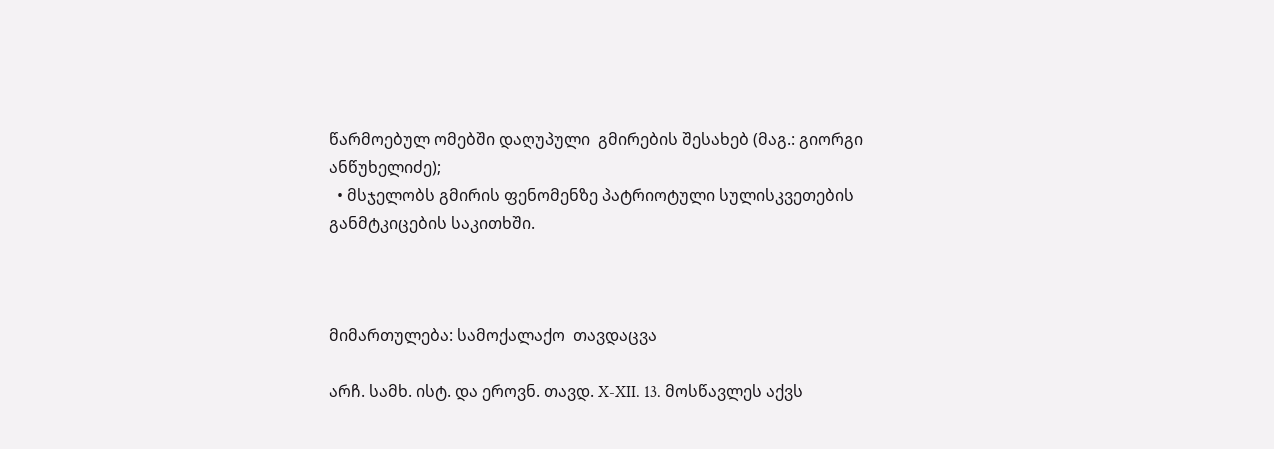წარმოებულ ომებში დაღუპული  გმირების შესახებ (მაგ.: გიორგი ანწუხელიძე);
  • მსჯელობს გმირის ფენომენზე პატრიოტული სულისკვეთების განმტკიცების საკითხში.



მიმართულება: სამოქალაქო  თავდაცვა

არჩ. სამხ. ისტ. და ეროვნ. თავდ. X-XII. 13. მოსწავლეს აქვს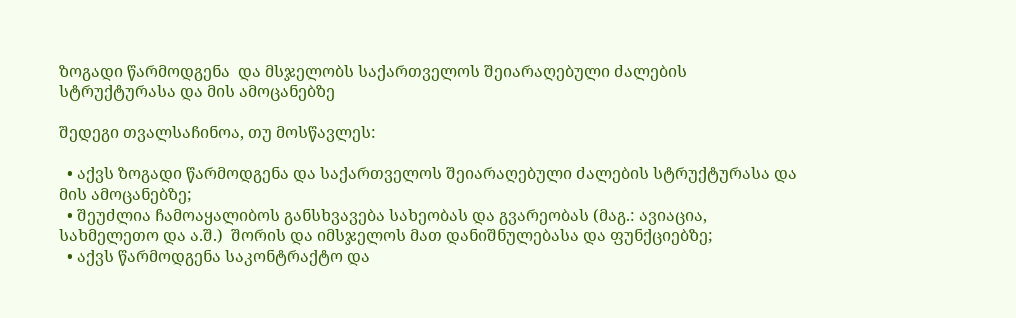ზოგადი წარმოდგენა  და მსჯელობს საქართველოს შეიარაღებული ძალების სტრუქტურასა და მის ამოცანებზე

შედეგი თვალსაჩინოა, თუ მოსწავლეს:

  • აქვს ზოგადი წარმოდგენა და საქართველოს შეიარაღებული ძალების სტრუქტურასა და მის ამოცანებზე;
  • შეუძლია ჩამოაყალიბოს განსხვავება სახეობას და გვარეობას (მაგ.: ავიაცია, სახმელეთო და ა.შ.)  შორის და იმსჯელოს მათ დანიშნულებასა და ფუნქციებზე;
  • აქვს წარმოდგენა საკონტრაქტო და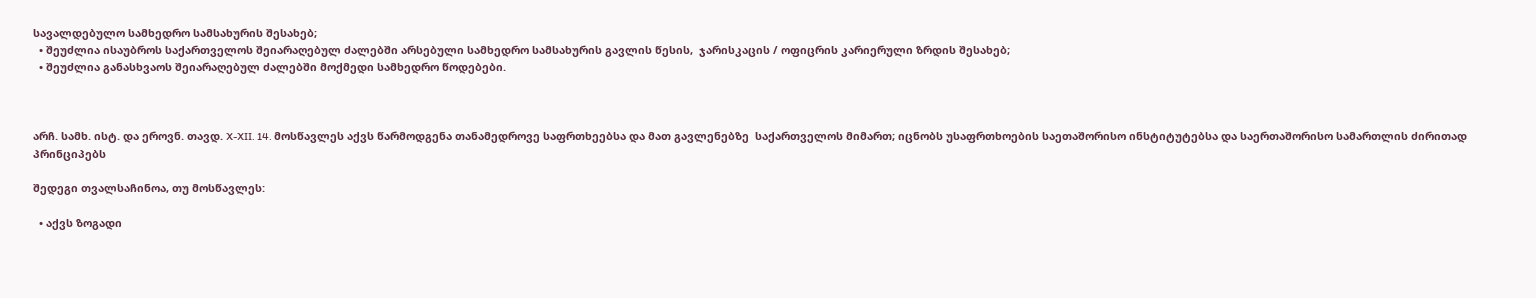სავალდებულო სამხედრო სამსახურის შესახებ;
  • შეუძლია ისაუბროს საქართველოს შეიარაღებულ ძალებში არსებული სამხედრო სამსახურის გავლის წესის,  ჯარისკაცის / ოფიცრის კარიერული ზრდის შესახებ;
  • შეუძლია განასხვაოს შეიარაღებულ ძალებში მოქმედი სამხედრო წოდებები.



არჩ. სამხ. ისტ. და ეროვნ. თავდ. X-XII. 14. მოსწავლეს აქვს წარმოდგენა თანამედროვე საფრთხეებსა და მათ გავლენებზე  საქართველოს მიმართ; იცნობს უსაფრთხოების საეთაშორისო ინსტიტუტებსა და საერთაშორისო სამართლის ძირითად პრინციპებს

შედეგი თვალსაჩინოა, თუ მოსწავლეს:

  • აქვს ზოგადი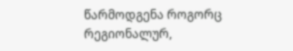წარმოდგენა როგორც რეგიონალურ,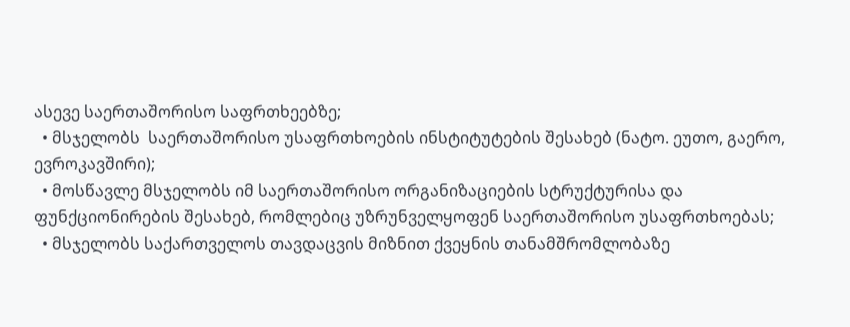ასევე საერთაშორისო საფრთხეებზე;
  • მსჯელობს  საერთაშორისო უსაფრთხოების ინსტიტუტების შესახებ (ნატო. ეუთო, გაერო, ევროკავშირი);
  • მოსწავლე მსჯელობს იმ საერთაშორისო ორგანიზაციების სტრუქტურისა და ფუნქციონირების შესახებ, რომლებიც უზრუნველყოფენ საერთაშორისო უსაფრთხოებას;
  • მსჯელობს საქართველოს თავდაცვის მიზნით ქვეყნის თანამშრომლობაზე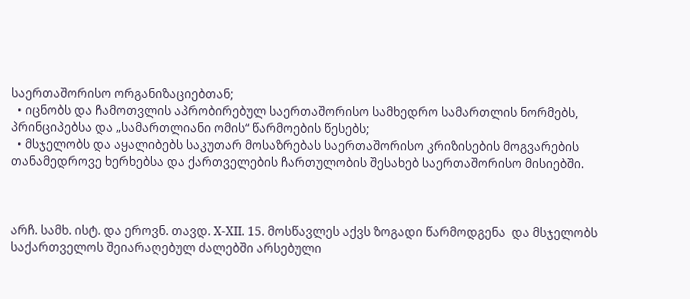საერთაშორისო ორგანიზაციებთან;
  • იცნობს და ჩამოთვლის აპრობირებულ საერთაშორისო სამხედრო სამართლის ნორმებს, პრინციპებსა და „სამართლიანი ომის“ წარმოების წესებს;
  • მსჯელობს და აყალიბებს საკუთარ მოსაზრებას საერთაშორისო კრიზისების მოგვარების თანამედროვე ხერხებსა და ქართველების ჩართულობის შესახებ საერთაშორისო მისიებში.



არჩ. სამხ. ისტ. და ეროვნ. თავდ. X-XII. 15. მოსწავლეს აქვს ზოგადი წარმოდგენა  და მსჯელობს საქართველოს შეიარაღებულ ძალებში არსებული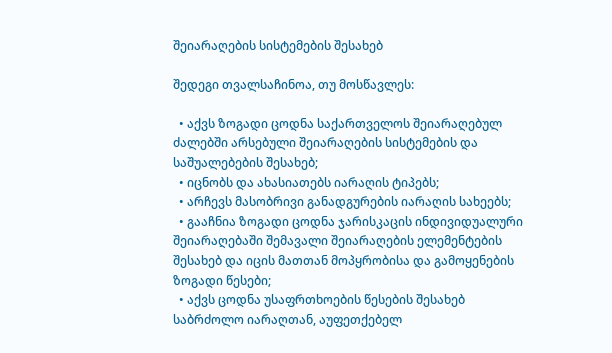შეიარაღების სისტემების შესახებ

შედეგი თვალსაჩინოა, თუ მოსწავლეს:

  • აქვს ზოგადი ცოდნა საქართველოს შეიარაღებულ ძალებში არსებული შეიარაღების სისტემების და საშუალებების შესახებ;
  • იცნობს და ახასიათებს იარაღის ტიპებს;
  • არჩევს მასობრივი განადგურების იარაღის სახეებს;
  • გააჩნია ზოგადი ცოდნა ჯარისკაცის ინდივიდუალური შეიარაღებაში შემავალი შეიარაღების ელემენტების შესახებ და იცის მათთან მოპყრობისა და გამოყენების ზოგადი წესები;
  • აქვს ცოდნა უსაფრთხოების წესების შესახებ საბრძოლო იარაღთან, აუფეთქებელ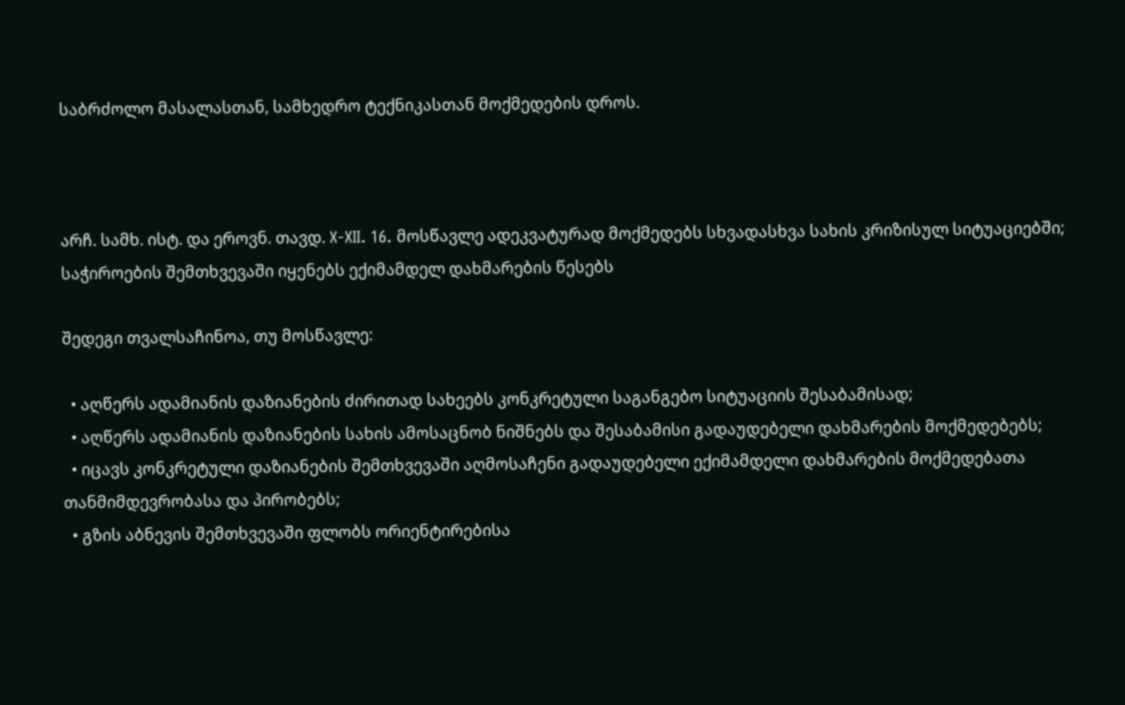საბრძოლო მასალასთან, სამხედრო ტექნიკასთან მოქმედების დროს.



არჩ. სამხ. ისტ. და ეროვნ. თავდ. X-XII. 16. მოსწავლე ადეკვატურად მოქმედებს სხვადასხვა სახის კრიზისულ სიტუაციებში; საჭიროების შემთხვევაში იყენებს ექიმამდელ დახმარების წესებს

შედეგი თვალსაჩინოა, თუ მოსწავლე:

  • აღწერს ადამიანის დაზიანების ძირითად სახეებს კონკრეტული საგანგებო სიტუაციის შესაბამისად;
  • აღწერს ადამიანის დაზიანების სახის ამოსაცნობ ნიშნებს და შესაბამისი გადაუდებელი დახმარების მოქმედებებს;
  • იცავს კონკრეტული დაზიანების შემთხვევაში აღმოსაჩენი გადაუდებელი ექიმამდელი დახმარების მოქმედებათა თანმიმდევრობასა და პირობებს;
  • გზის აბნევის შემთხვევაში ფლობს ორიენტირებისა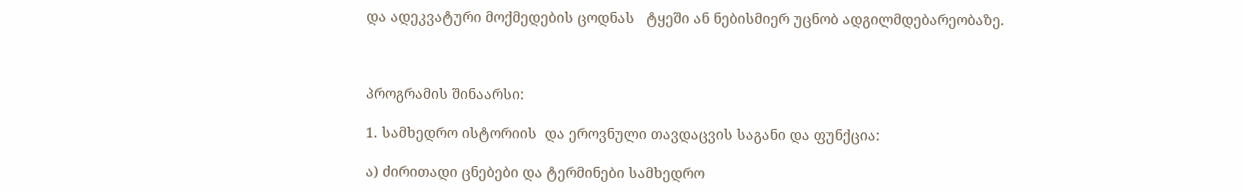და ადეკვატური მოქმედების ცოდნას   ტყეში ან ნებისმიერ უცნობ ადგილმდებარეობაზე.



პროგრამის შინაარსი:

1. სამხედრო ისტორიის  და ეროვნული თავდაცვის საგანი და ფუნქცია:

ა) ძირითადი ცნებები და ტერმინები სამხედრო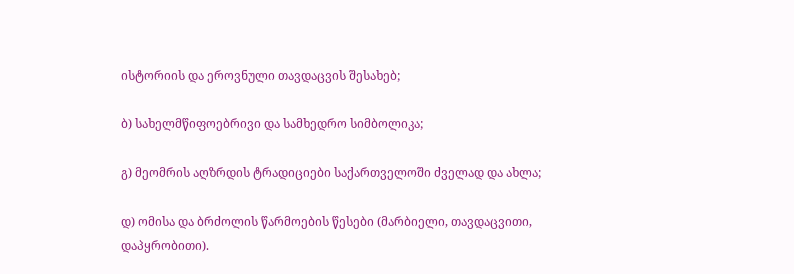ისტორიის და ეროვნული თავდაცვის შესახებ;

ბ) სახელმწიფოებრივი და სამხედრო სიმბოლიკა;

გ) მეომრის აღზრდის ტრადიციები საქართველოში ძველად და ახლა;

დ) ომისა და ბრძოლის წარმოების წესები (მარბიელი, თავდაცვითი, დაპყრობითი).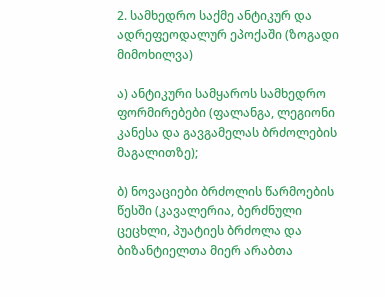2. სამხედრო საქმე ანტიკურ და ადრეფეოდალურ ეპოქაში (ზოგადი მიმოხილვა)

ა) ანტიკური სამყაროს სამხედრო ფორმირებები (ფალანგა, ლეგიონი კანესა და გავგამელას ბრძოლების მაგალითზე);

ბ) ნოვაციები ბრძოლის წარმოების წესში (კავალერია, ბერძნული ცეცხლი, პუატიეს ბრძოლა და ბიზანტიელთა მიერ არაბთა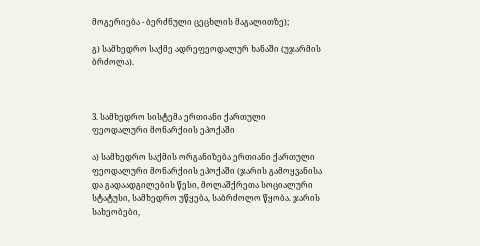მოგერიება - ბერძნული ცეცხლის მაგალითზე);

გ) სამხედრო საქმე ადრეფეოდალურ ხანაში (უჯარმის ბრძოლა).



3. სამხედრო სისტემა ერთიანი ქართული ფეოდალური მონარქიის ეპოქაში

ა) სამხედრო საქმის ორგანიზება ერთიანი ქართული ფეოდალური მონარქიის ეპოქაში (ჯარის გამოყვანისა და გადაადგილების წესი, მოლაშქრეთა სოციალური სტატუსი, სამხედრო უწყება, საბრძოლო წყობა. ჯარის სახეობები,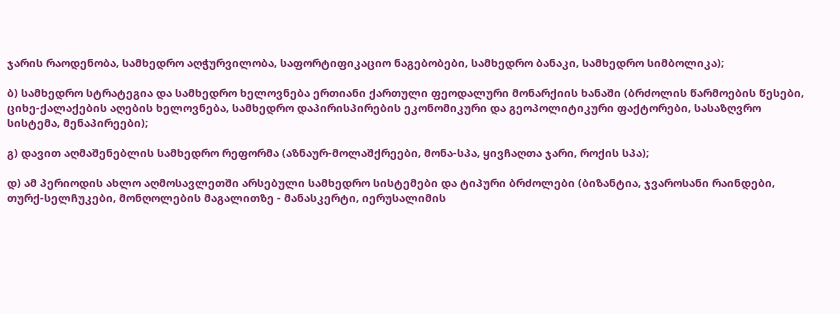ჯარის რაოდენობა, სამხედრო აღჭურვილობა, საფორტიფიკაციო ნაგებობები, სამხედრო ბანაკი, სამხედრო სიმბოლიკა);

ბ) სამხედრო სტრატეგია და სამხედრო ხელოვნება ერთიანი ქართული ფეოდალური მონარქიის ხანაში (ბრძოლის წარმოების წესები, ციხე-ქალაქების აღების ხელოვნება, სამხედრო დაპირისპირების ეკონომიკური და გეოპოლიტიკური ფაქტორები, სასაზღვრო სისტემა, მენაპირეები);

გ) დავით აღმაშენებლის სამხედრო რეფორმა (აზნაურ-მოლაშქრეები, მონა-სპა, ყივჩაღთა ჯარი, როქის სპა);

დ) ამ პერიოდის ახლო აღმოსავლეთში არსებული სამხედრო სისტემები და ტიპური ბრძოლები (ბიზანტია, ჯვაროსანი რაინდები, თურქ-სელჩუკები, მონღოლების მაგალითზე - მანასკერტი, იერუსალიმის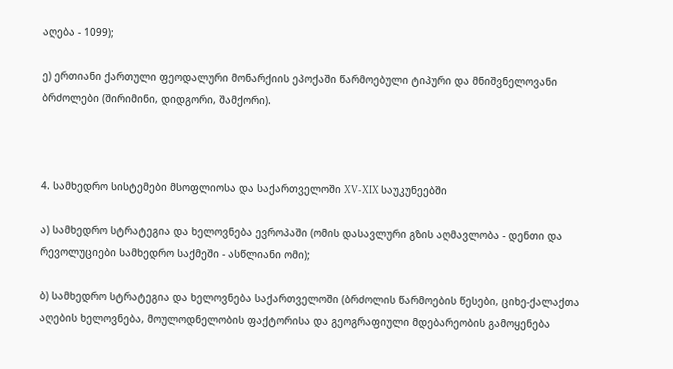აღება - 1099);

ე) ერთიანი ქართული ფეოდალური მონარქიის ეპოქაში წარმოებული ტიპური და მნიშვნელოვანი ბრძოლები (შირიმინი, დიდგორი, შამქორი).



4. სამხედრო სისტემები მსოფლიოსა და საქართველოში XV-XIX საუკუნეებში

ა) სამხედრო სტრატეგია და ხელოვნება ევროპაში (ომის დასავლური გზის აღმავლობა - დენთი და რევოლუციები სამხედრო საქმეში - ასწლიანი ომი);

ბ) სამხედრო სტრატეგია და ხელოვნება საქართველოში (ბრძოლის წარმოების წესები, ციხე-ქალაქთა აღების ხელოვნება, მოულოდნელობის ფაქტორისა და გეოგრაფიული მდებარეობის გამოყენება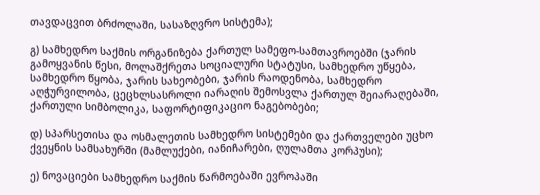თავდაცვით ბრძოლაში, სასაზღვრო სისტემა);

გ) სამხედრო საქმის ორგანიზება ქართულ სამეფო-სამთავროებში (ჯარის გამოყვანის წესი, მოლაშქრეთა სოციალური სტატუსი, სამხედრო უწყება, სამხედრო წყობა, ჯარის სახეობები, ჯარის რაოდენობა, სამხედრო აღჭურვილობა, ცეცხლსასროლი იარაღის შემოსვლა ქართულ შეიარაღებაში, ქართული სიმბოლიკა, საფორტიფიკაციო ნაგებობები;

დ) სპარსეთისა და ოსმალეთის სამხედრო სისტემები და ქართველები უცხო ქვეყნის სამსახურში (მამლუქები, იანიჩარები, ღულამთა კორპუსი);

ე) ნოვაციები სამხედრო საქმის წარმოებაში ევროპაში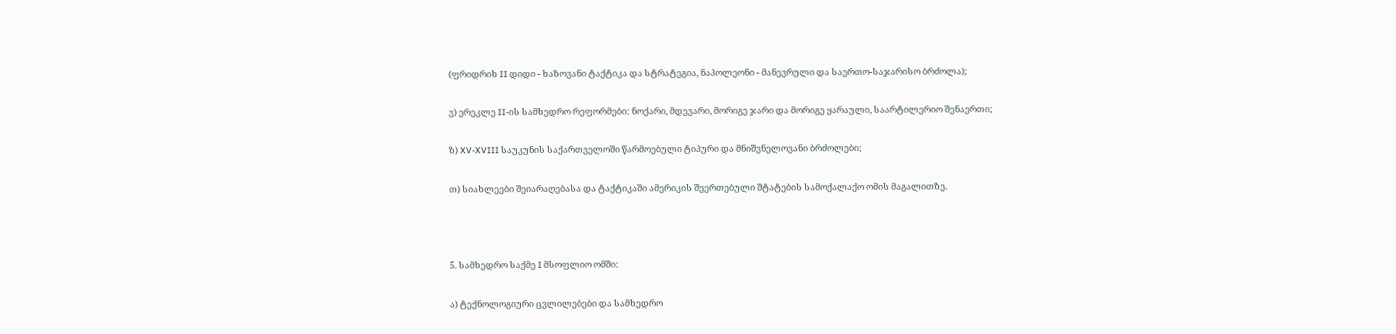(ფრიდრიხ II დიდი - ხაზოვანი ტაქტიკა და სტრატეგია, ნაპოლეონი - მანევრული და საერთო-საჯარისო ბრძოლა);

ვ) ერეკლე II-ის სამხედრო რეფორმები: ნოქარი, მდევარი, მორიგე ჯარი და მორიგე ყარაული, საარტილერიო შენაერთი;

ზ) XV-XVIII საუკუნის საქართველოში წარმოებული ტიპური და მნიშვნელოვანი ბრძოლები;

თ) სიახლეები შეიარაღებასა და ტაქტიკაში ამერიკის შეერთებული შტატების სამოქალაქო ომის მაგალითზე.



5. სამხედრო საქმე I მსოფლიო ომში:

ა) ტექნოლოგიური ცვლილებები და სამხედრო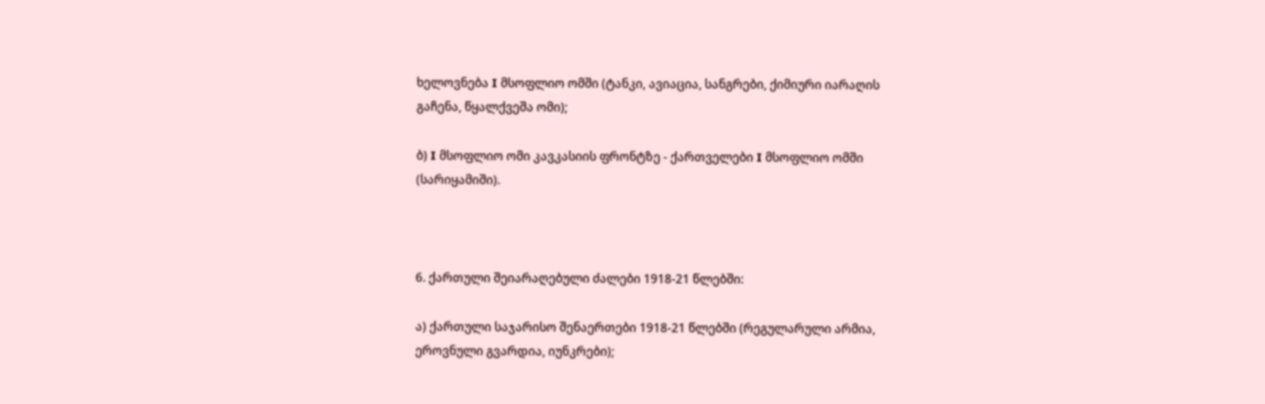ხელოვნება I მსოფლიო ომში (ტანკი, ავიაცია, სანგრები, ქიმიური იარაღის გაჩენა, წყალქვეშა ომი);

ბ) I მსოფლიო ომი კავკასიის ფრონტზე - ქართველები I მსოფლიო ომში  (სარიყამიში).



6. ქართული შეიარაღებული ძალები 1918-21 წლებში:

ა) ქართული საჯარისო შენაერთები 1918-21 წლებში (რეგულარული არმია, ეროვნული გვარდია, იუნკრები);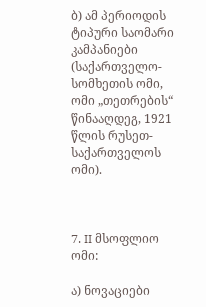ბ) ამ პერიოდის ტიპური საომარი კამპანიები (საქართველო-სომხეთის ომი, ომი „თეთრების“ წინააღდეგ, 1921 წლის რუსეთ-საქართველოს ომი).



7. II მსოფლიო ომი:

ა) ნოვაციები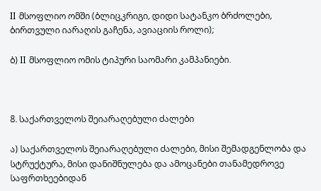II მსოფლიო ომში (ბლიცკრიგი, დიდი სატანკო ბრძოლები, ბირთვული იარაღის გაჩენა, ავიაციის როლი);

ბ) II მსოფლიო ომის ტიპური საომარი კამპანიები.



8. საქართველოს შეიარაღებული ძალები

ა) საქართველოს შეიარაღებული ძალები, მისი შემადგენლობა და სტრუქტურა, მისი დანიშნულება და ამოცანები თანამედროვე საფრთხეებიდან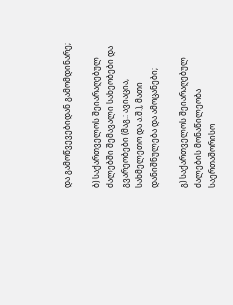და გამოწვევებიდან გამომდინარე;

ბ) საქართველოს შეიარაღებულ ძალებში შემავალი სახეობები და გვარეობები (მაგ.: ავიაცია, სახმელეთო და ა.შ.), მათი დანიშნულება და ამოცანები;

გ) საქართველოს შეიარაღებულ ძალების მონაწილეობა საერთაშორისო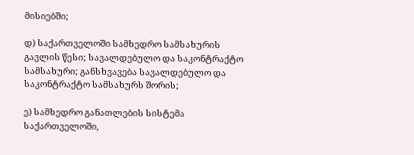მისიებში;

დ) საქართველოში სამხედრო სამსახურის გავლის წესი; სავალდებულო და საკონტრაქტო სამსახური; განსხვავება სავალდებულო და საკონტრაქტო სამსახურს შორის;

ე) სამხედრო განათლების სისტემა საქართველოში,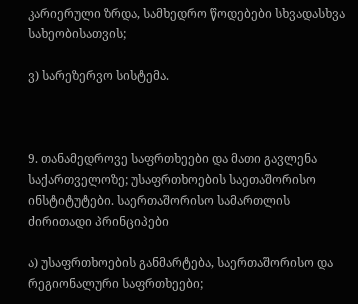კარიერული ზრდა, სამხედრო წოდებები სხვადასხვა სახეობისათვის;

ვ) სარეზერვო სისტემა.



9. თანამედროვე საფრთხეები და მათი გავლენა საქართველოზე; უსაფრთხოების საეთაშორისო ინსტიტუტები. საერთაშორისო სამართლის ძირითადი პრინციპები

ა) უსაფრთხოების განმარტება, საერთაშორისო და რეგიონალური საფრთხეები;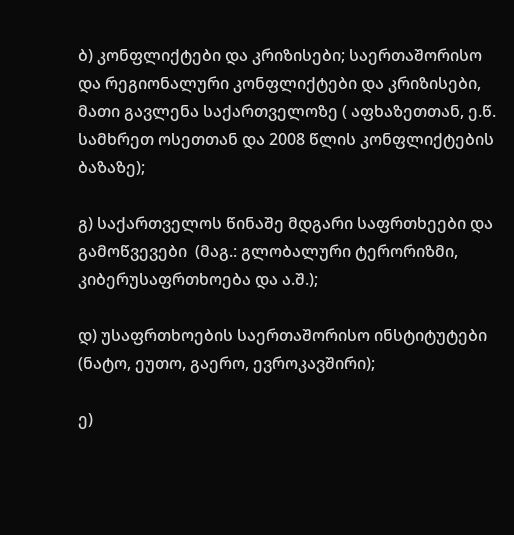ბ) კონფლიქტები და კრიზისები; საერთაშორისო და რეგიონალური კონფლიქტები და კრიზისები, მათი გავლენა საქართველოზე ( აფხაზეთთან, ე.წ. სამხრეთ ოსეთთან და 2008 წლის კონფლიქტების ბაზაზე);

გ) საქართველოს წინაშე მდგარი საფრთხეები და გამოწვევები  (მაგ.: გლობალური ტერორიზმი, კიბერუსაფრთხოება და ა.შ.);

დ) უსაფრთხოების საერთაშორისო ინსტიტუტები (ნატო, ეუთო, გაერო, ევროკავშირი);

ე)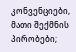კონვენციები, მათი შექმნის პირობები;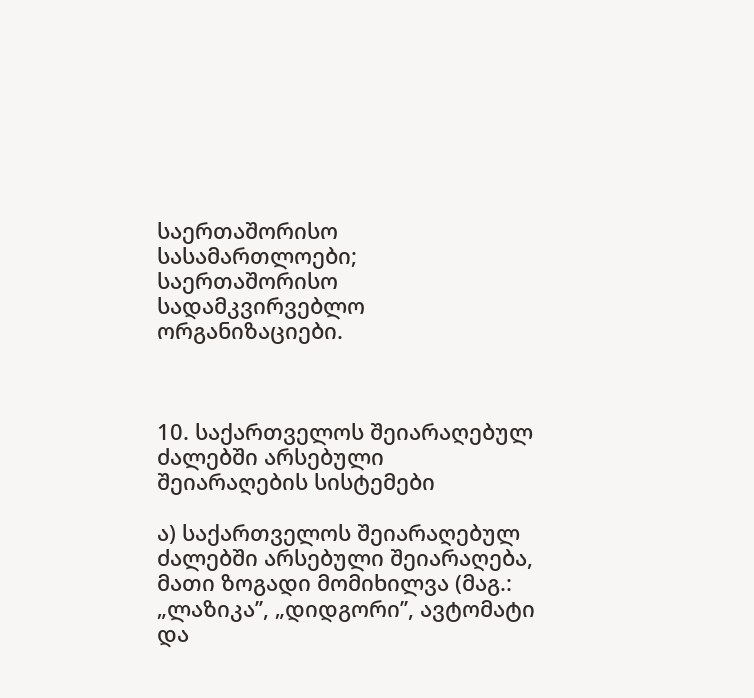საერთაშორისო სასამართლოები; საერთაშორისო სადამკვირვებლო ორგანიზაციები.



10. საქართველოს შეიარაღებულ ძალებში არსებული შეიარაღების სისტემები

ა) საქართველოს შეიარაღებულ ძალებში არსებული შეიარაღება, მათი ზოგადი მომიხილვა (მაგ.: „ლაზიკა’’, „დიდგორი’’, ავტომატი და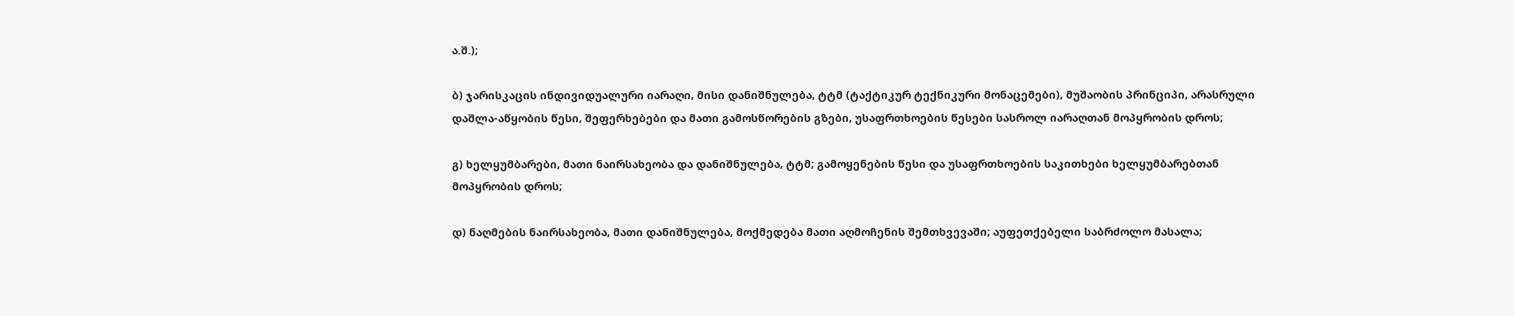ა.შ.);

ბ) ჯარისკაცის ინდივიდუალური იარაღი, მისი დანიშნულება, ტტმ (ტაქტიკურ ტექნიკური მონაცემები), მუშაობის პრინციპი, არასრული დაშლა-აწყობის წესი, შეფერხებები და მათი გამოსწორების გზები, უსაფრთხოების წესები სასროლ იარაღთან მოპყრობის დროს;

გ) ხელყუმბარები, მათი ნაირსახეობა და დანიშნულება, ტტმ; გამოყენების წესი და უსაფრთხოების საკითხები ხელყუმბარებთან მოპყრობის დროს;

დ) ნაღმების ნაირსახეობა, მათი დანიშნულება, მოქმედება მათი აღმოჩენის შემთხვევაში; აუფეთქებელი საბრძოლო მასალა;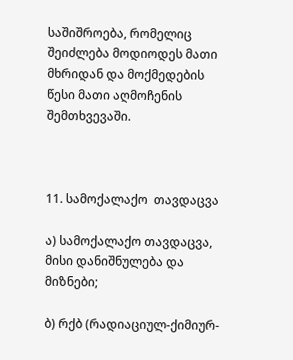საშიშროება, რომელიც შეიძლება მოდიოდეს მათი მხრიდან და მოქმედების წესი მათი აღმოჩენის შემთხვევაში.



11. სამოქალაქო  თავდაცვა

ა) სამოქალაქო თავდაცვა, მისი დანიშნულება და მიზნები;

ბ) რქბ (რადიაციულ-ქიმიურ-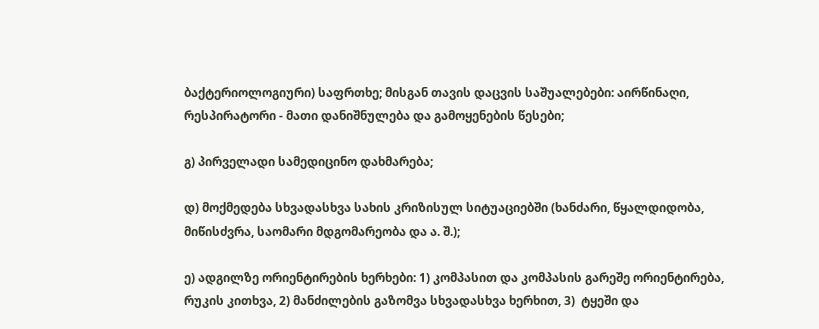ბაქტერიოლოგიური) საფრთხე; მისგან თავის დაცვის საშუალებები: აირწინაღი, რესპირატორი - მათი დანიშნულება და გამოყენების წესები;

გ) პირველადი სამედიცინო დახმარება;

დ) მოქმედება სხვადასხვა სახის კრიზისულ სიტუაციებში (ხანძარი, წყალდიდობა, მიწისძვრა, საომარი მდგომარეობა და ა. შ.);

ე) ადგილზე ორიენტირების ხერხები: 1) კომპასით და კომპასის გარეშე ორიენტირება, რუკის კითხვა, 2) მანძილების გაზომვა სხვადასხვა ხერხით, 3)  ტყეში და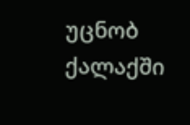უცნობ ქალაქში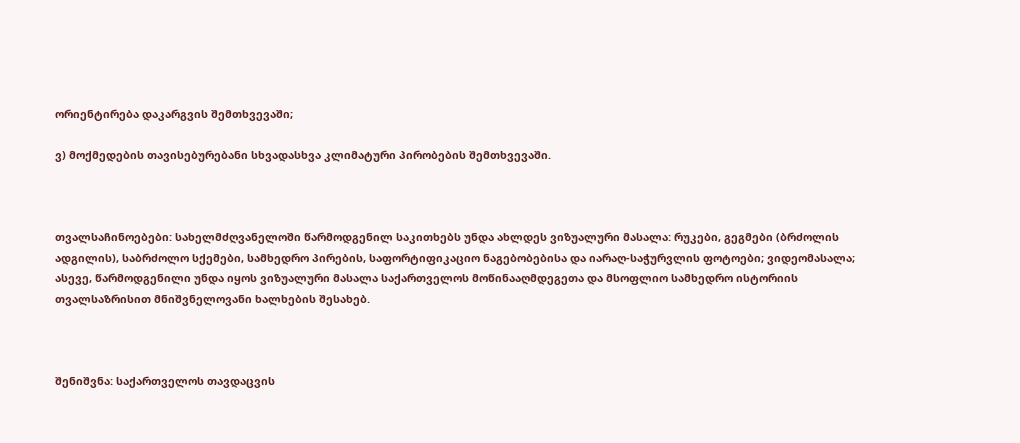ორიენტირება დაკარგვის შემთხვევაში;

ვ) მოქმედების თავისებურებანი სხვადასხვა კლიმატური პირობების შემთხვევაში.



თვალსაჩინოებები: სახელმძღვანელოში წარმოდგენილ საკითხებს უნდა ახლდეს ვიზუალური მასალა: რუკები, გეგმები (ბრძოლის ადგილის), საბრძოლო სქემები, სამხედრო პირების, საფორტიფიკაციო ნაგებობებისა და იარაღ-საჭურვლის ფოტოები; ვიდეომასალა; ასევე, წარმოდგენილი უნდა იყოს ვიზუალური მასალა საქართველოს მოწინააღმდეგეთა და მსოფლიო სამხედრო ისტორიის თვალსაზრისით მნიშვნელოვანი ხალხების შესახებ.



შენიშვნა: საქართველოს თავდაცვის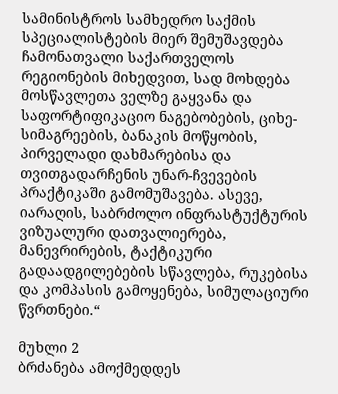სამინისტროს სამხედრო საქმის სპეციალისტების მიერ შემუშავდება ჩამონათვალი საქართველოს რეგიონების მიხედვით, სად მოხდება მოსწავლეთა ველზე გაყვანა და საფორტიფიკაციო ნაგებობების, ციხე-სიმაგრეების, ბანაკის მოწყობის, პირველადი დახმარებისა და თვითგადარჩენის უნარ-ჩვევების პრაქტიკაში გამომუშავება. ასევე, იარაღის, საბრძოლო ინფრასტუქტურის ვიზუალური დათვალიერება, მანევრირების, ტაქტიკური გადაადგილებების სწავლება, რუკებისა და კომპასის გამოყენება, სიმულაციური წვრთნები.“

მუხლი 2
ბრძანება ამოქმედდეს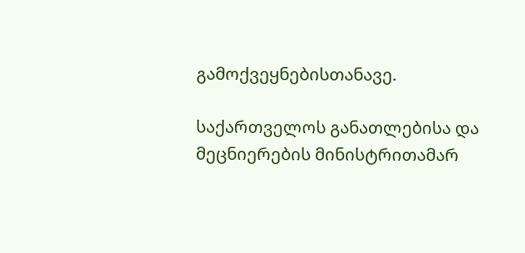გამოქვეყნებისთანავე.

საქართველოს განათლებისა და მეცნიერების მინისტრითამარ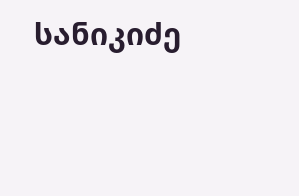სანიკიძე